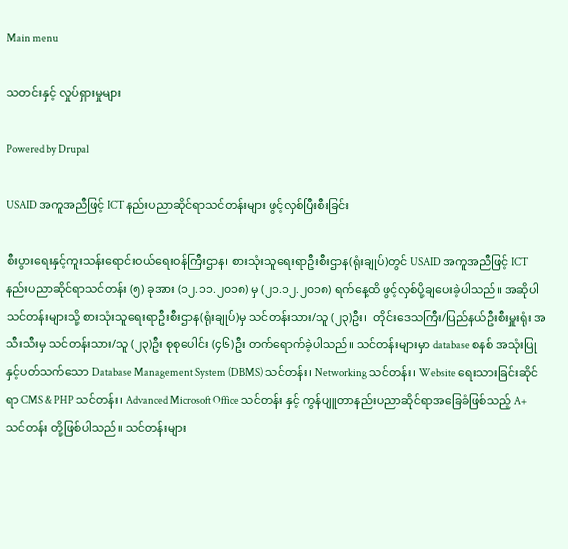Main menu

သတင်းနှင့် လှုပ်ရှားမှုများ

Powered by Drupal

USAID အကူအညီဖြင့် ICT နည်းပညာဆိုင်ရာသင်တန်းများ ဖွင့်လှစ်ပြီးစီးခြင်း

စီးပွားရေးနှင့်ကူးသန်းရောင်းဝယ်ရေးဝန်ကြီးဌာန၊ စားသုံးသူရေးရာဦးစီးဌာန(ရုံးချုပ်)တွင် USAID အကူအညီဖြင့် ICT နည်းပညာဆိုင်ရာသင်တန်း (၅) ခုအား (၁၂.၁၁.၂၀၁၈) မှ (၂၁.၁၂.၂၀၁၈) ရက်နေ့ထိ ဖွင့်လှစ်ပို့ချပေးခဲ့ပါသည်။ အဆိုပါသင်တန်းများသို့ စားသုံးသူရေးရာဦးစီးဌာန(ရုံးချုပ်)မှ သင်တန်းသား/သူ (၂၃)ဦး၊  တိုင်းဒေသကြီး/ပြည်နယ်ဦးစီးမှူးရုံး အသီးသီးမှ သင်တန်းသား/သူ (၂၃)ဦး စုစုပေါင်း (၄၆)ဦး တက်ရောက်ခဲ့ပါသည်။ သင်တန်းများမှာ database စနစ် အသုံးပြုနှင့်ပတ်သက်သော Database Management System (DBMS) သင်တန်း၊ Networking သင်တန်း၊ Website ရေးသားခြင်းဆိုင်ရာ CMS & PHP သင်တန်း၊ Advanced Microsoft Office သင်တန်း နှင့် ကွန်ပျူတာနည်းပညာဆိုင်ရာအခြေခံဖြစ်သည့် A+ သင်တန်း တို့ဖြစ်ပါသည်။ သင်တန်းများ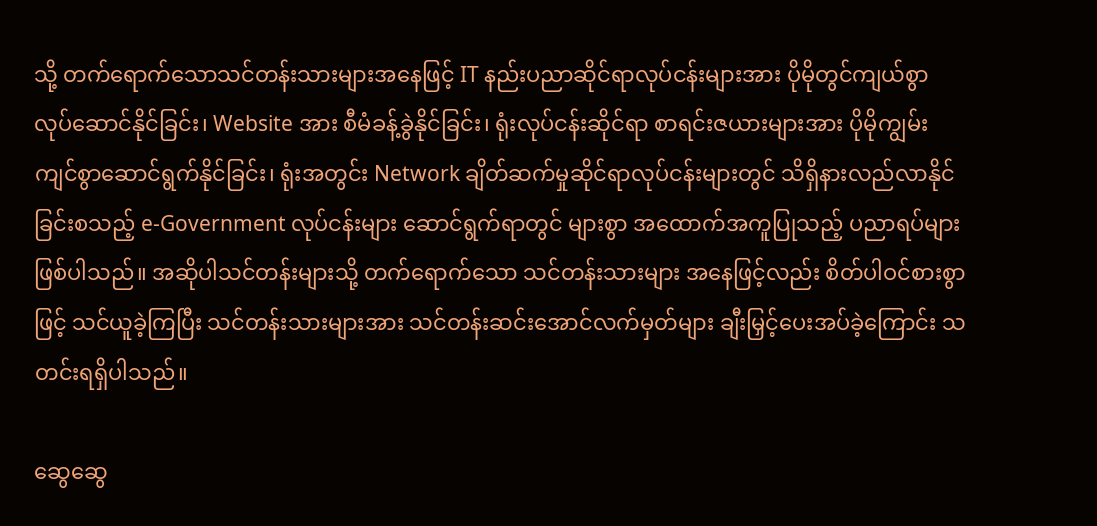သို့ တက်ရောက်သောသင်တန်းသားများအနေဖြင့် IT နည်းပညာဆိုင်ရာလုပ်ငန်းများအား ပိုမိုတွင်ကျယ်စွာ လုပ်ဆောင်နိုင်ခြင်း၊ Website အား စီမံခန့်ခွဲနိုင်ခြင်း၊ ရုံးလုပ်ငန်းဆိုင်ရာ စာရင်းဇယားများအား ပိုမိုကျွမ်းကျင်စွာဆောင်ရွက်နိုင်ခြင်း၊ ရုံးအတွင်း Network ချိတ်ဆက်မှုဆိုင်ရာလုပ်ငန်းများတွင် သိရှိနားလည်လာနိုင်ခြင်းစသည့် e-Government လုပ်ငန်းများ ဆောင်ရွက်ရာတွင် များစွာ အထောက်အကူပြုသည့် ပညာရပ်များဖြစ်ပါသည်။ အဆိုပါသင်တန်းများသို့ တက်ရောက်သော သင်တန်းသားများ အနေဖြင့်လည်း စိတ်ပါဝင်စားစွာဖြင့် သင်ယူခဲ့ကြပြီး သင်တန်းသားများအား သင်တန်းဆင်းအောင်လက်မှတ်များ ချီးမြှင့်ပေးအပ်ခဲ့ကြောင်း သတင်းရရှိပါသည်။

ဆွေဆွေ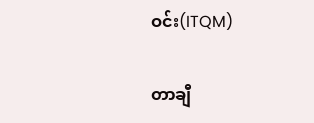ဝင်း(ITQM)

တာချီ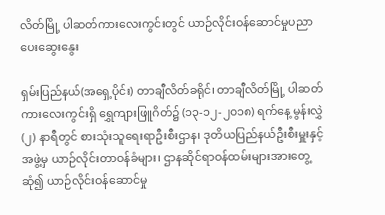လိတ်မြို့ ပါဆတ်ကားလေးကွင်းတွင် ယာဉ်လိုင်းဝန်ဆောင်မှုပညာပေးဆွေးနွေး

ရှမ်းပြည်နယ်(အရှေ့ပိုင်း) တာချီလိတ်ခရိုင်၊ တာချီလိတ်မြို့ ပါဆတ်ကားလေးကွင်းရှိ ရွှေကျားဖြူဂိတ်၌ (၁၃-၁၂-၂၀၁၈) ရက်နေ့ မွန်းလွှဲ (၂) နာရီတွင် စားသုံးသူရေးရာဦးစီးဌာန၊ ဒုတိယပြည်နယ်ဦးစီးမှူးနှင့်အဖွဲ့မှ ယာဉ်လိုင်းတာဝန်ခံများ၊ ဌာနဆိုင်ရာဝန်ထမ်းများအားတွေ့ဆုံ၍ ယာဉ်လိုင်းဝန်ဆောင်မှု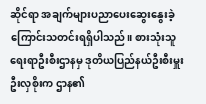ဆိုင်ရာ အချက်များပညာပေးဆွေးနွေးခဲ့ကြောင်းသတင်းရရှိပါသည်။ စားသုံးသူရေးရာဦးစီးဌာနမှ ဒုတိယပြည်နယ်ဦးစီးမှူးဦးလှစိုးက ဌာန၏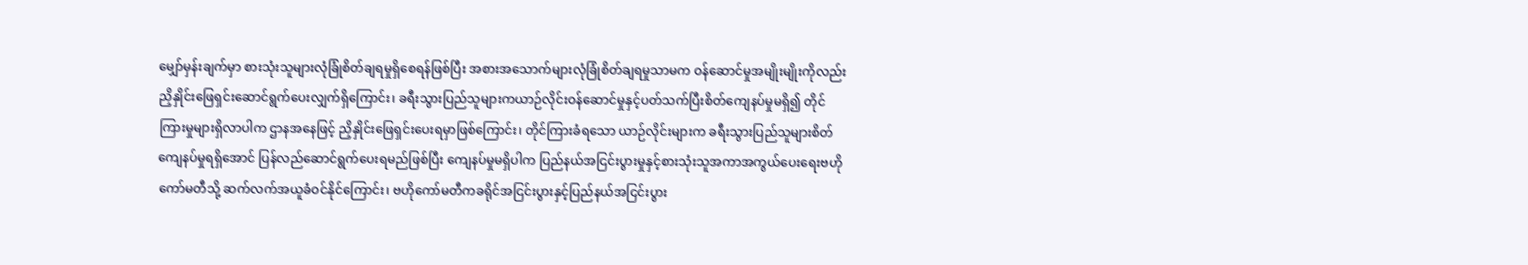မျှော်မှန်းချက်မှာ စားသုံးသူများလုံခြုံစိတ်ချရမှုရှိစေရန်ဖြစ်ပြီး အစားအသောက်များလုံခြုံစိတ်ချရမှုသာမက ဝန်ဆောင်မှုအမျိုးမျိုးကိုလည်း ညှိနှိုင်းဖြေရှင်းဆောင်ရွက်ပေးလျှက်ရှိကြောင်း၊ ခရီးသွားပြည်သူများကယာဉ်လိုင်းဝန်ဆောင်မှုနှင့်ပတ်သက်ပြီးစိတ်ကျေနပ်မှုမရှိ၍ တိုင်ကြားမှုများရှိလာပါက ဌာနအနေဖြင့် ညှိနှိုင်းဖြေရှင်းပေးရမှာဖြစ်ကြောင်း၊ တိုင်ကြားခံရသော ယာဉ်လိုင်းများက ခရီးသွားပြည်သူများစိတ်ကျေနပ်မှုရရှိအောင် ပြန်လည်ဆောင်ရွက်ပေးရမည်ဖြစ်ပြီး ကျေနပ်မှုမရှိပါက ပြည်နယ်အငြင်းပွားမှုနှင့်စားသုံးသူအကာအကွယ်ပေးရေးဗဟိုကော်မတီသို့ ဆက်လက်အယူခံဝင်နိုင်ကြောင်း၊ ဗဟိုကော်မတီကခရိုင်အငြင်းပွားနှင့်ပြည်နယ်အငြင်းပွား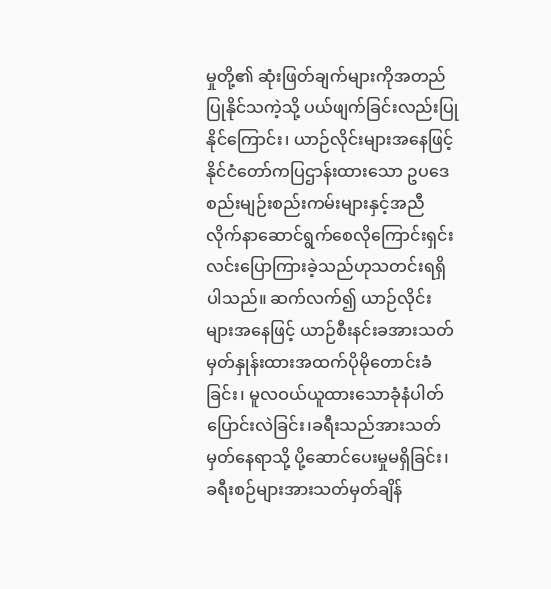မှုတို့၏ ဆုံးဖြတ်ချက်များကိုအတည်ပြုနိုင်သကဲ့သို့ ပယ်ဖျက်ခြင်းလည်းပြုနိုင်ကြောင်း၊ ယာဉ်လိုင်းများအနေဖြင့် နိုင်ငံတော်ကပြဌာန်းထားသော ဥပဒေစည်းမျဉ်းစည်းကမ်းများနှင့်အညီ လိုက်နာဆောင်ရွက်စေလိုကြောင်းရှင်းလင်းပြောကြားခဲ့သည်ဟုသတင်းရရှိပါသည်။ ဆက်လက်၍ ယာဉ်လိုင်းများအနေဖြင့် ယာဉ်စီးနင်းခအားသတ်မှတ်နှုန်းထားအထက်ပိုမိုတောင်းခံခြင်း၊ မူလဝယ်ယူထားသောခုံနံပါတ်ပြောင်းလဲခြင်း၊ခရီးသည်အားသတ်မှတ်နေရာသို့ ပို့ဆောင်ပေးမှုမရှိခြင်း၊ ခရီးစဉ်များအားသတ်မှတ်ချိန်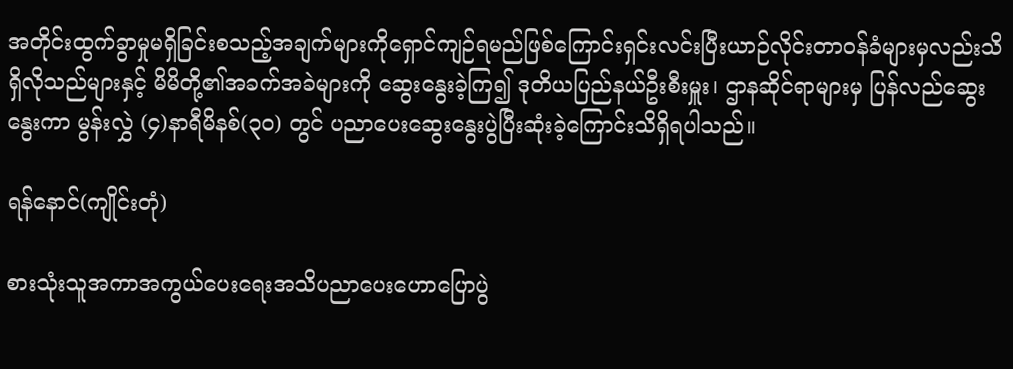အတိုင်းထွက်ခွာမှုမရှိခြင်းစသည့်အချက်များကိုရှောင်ကျဉ်ရမည်ဖြစ်ကြောင်းရှင်းလင်းပြီးယာဉ်လိုင်းတာဝန်ခံများမှလည်းသိရှိလိုသည်များနှင့် မိမိတို့၏အခက်အခဲများကို ဆွေးနွေးခဲ့ကြ၍ ဒုတိယပြည်နယ်ဦးစီးမှူး၊ ဌာနဆိုင်ရာများမှ ပြန်လည်ဆွေးနွေးကာ မွန်းလွှဲ (၄)နာရီမိနစ်(၃၀) တွင် ပညာပေးဆွေးနွေးပွဲပြီးဆုံးခဲ့ကြောင်းသိရှိရပါသည်။

ရန်နောင်(ကျိုင်းတုံ)

စားသုံးသူအကာအကွယ်ပေးရေးအသိပညာပေးဟောပြောပွဲ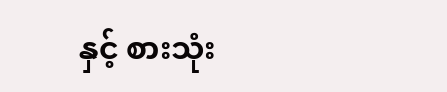နှင့် စားသုံး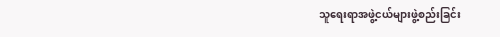သူရေးရာအဖွဲ့ငယ်များဖွဲ့စည်းခြင်း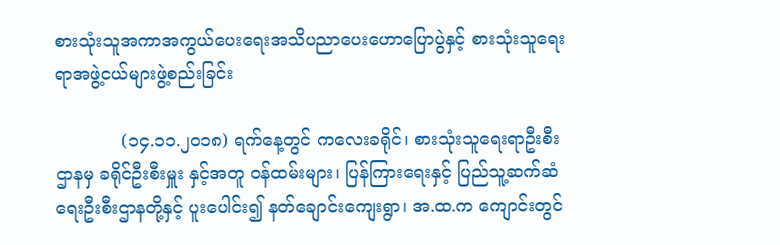စားသုံးသူအကာအကွယ်ပေးရေးအသိပညာပေးဟောပြောပွဲနှင့် စားသုံးသူရေးရာအဖွဲ့ငယ်များဖွဲ့စည်းခြင်း

            (၁၄.၁၁.၂၀၁၈) ရက်နေ့တွင် ကလေးခရိုင်၊ စားသုံးသူရေးရာဦးစီးဌာနမှ ခရိုင်ဦးစီးမှူး နှင့်အတူ ဝန်ထမ်းများ၊ ပြန်ကြားရေးနှင့် ပြည်သူ့ဆက်ဆံရေးဦးစီးဌာနတို့နှင့် ပူးပေါင်း၍ နတ်ချောင်းကျေးရွာ၊ အ.ထ.က ကျောင်းတွင်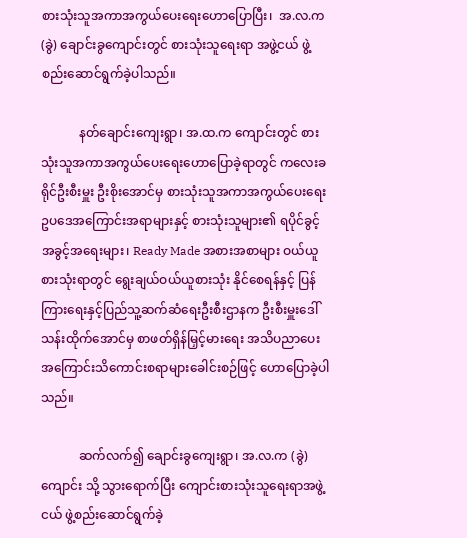စားသုံးသူအကာအကွယ်ပေးရေးဟောပြောပြီး၊  အ.လ.က (ခွဲ) ချောင်းခွကျောင်းတွင် စားသုံးသူရေးရာ အဖွဲ့ငယ် ဖွဲ့စည်းဆောင်ရွက်ခဲ့ပါသည်။

            နတ်ချောင်းကျေးရွာ၊ အ.ထ.က ကျောင်းတွင် စားသုံးသူအကာအကွယ်ပေးရေးဟောပြောခဲ့ရာတွင် ကလေးခရိုင်ဦးစီးမှူး ဦးစိုးအောင်မှ စားသုံးသူအကာအကွယ်ပေးရေးဥပဒေအကြောင်းအရာများနှင့် စားသုံးသူများ၏ ရပိုင်ခွင့်အခွင့်အရေးများ၊ Ready Made အစားအစာများ ဝယ်ယူစားသုံးရာတွင် ရွေးချယ်ဝယ်ယူစားသုံး နိုင်စေရန်နှင့် ပြန်ကြားရေးနှင့်ပြည်သူ့ဆက်ဆံရေးဦးစီးဌာနက ဦးစီးမှူးဒေါ်သန်းထိုက်အောင်မှ စာဖတ်ရှိန်မြှင့်မားရေး အသိပညာပေးအကြောင်းသိကောင်းစရာများခေါင်းစဉ်ဖြင့် ဟောပြောခဲ့ပါသည်။

            ဆက်လက်၍ ချောင်းခွကျေးရွာ၊ အ.လ.က (ခွဲ) ကျောင်း သို့ သွားရောက်ပြီး ကျောင်းစားသုံးသူရေးရာအဖွဲ့ငယ် ဖွဲ့စည်းဆောင်ရွက်ခဲ့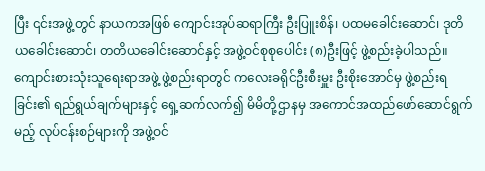ပြီး ၎င်းအဖွဲ့တွင် နာယကအဖြစ် ကျောင်းအုပ်ဆရာကြီး ဦးပြူးစိန်၊ ပထမခေါင်းဆောင်၊ ဒုတိယခေါင်းဆောင်၊ တတိယခေါင်းဆောင်နှင့် အဖွဲ့ဝင်စုစုပေါင်း (၈)ဦးဖြင့် ဖွဲ့စည်းခဲ့ပါသည်။ ကျောင်းစားသုံးသူရေးရာအဖွဲ့ ဖွဲ့စည်းရာတွင် ကလေးခရိုင်ဦးစီးမှူး ဦးစိုးအောင်မှ ဖွဲ့စည်းရခြင်း၏ ရည်ရွယ်ချက်များနှင့် ရှေ့ဆက်လက်၍ မိမိတို့ဌာနမှ အကောင်အထည်ဖော်ဆောင်ရွက်မည့် လုပ်ငန်းစဉ်များကို အဖွဲ့ဝင်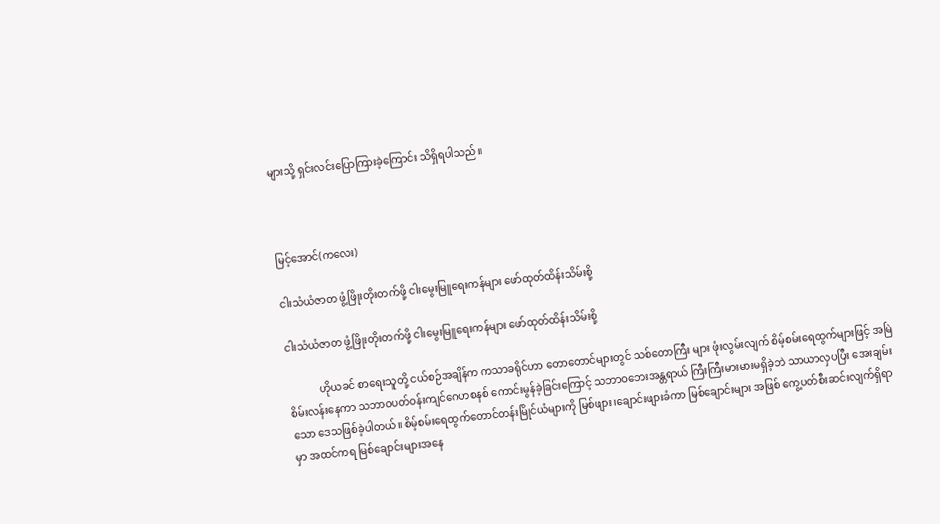များသို့ ရှင်းလင်းပြောကြားခဲ့ကြောင်း သိရှိရပါသည်။



မြင့်အောင်(ကလေး)

ငါးသံယံဇာတ ဖွံ့ဖြိုးတိုးတက်ဖို့ ငါးမွေးမြူရေးကန်များ ဖော်ထုတ်ထိန်းသိမ်းစို့

ငါးသံယံဇာတ ဖွံ့ဖြိုးတိုးတက်ဖို့ ငါးမွေးမြူရေးကန်များ ဖော်ထုတ်ထိန်းသိမ်းစို့

            ဟိုယခင် စာရေးသူတို့ ငယ်စဉ်အချိန်က ကသာခရိုင်ဟာ တောတောင်များတွင် သစ်တောကြီး များ ဖုံးလွမ်းလျက် စိမ့်စမ်းရေထွက်များဖြင့် အမြဲစိမ်းလန်းနေကာ သဘာဝပတ်ဝန်းကျင်ဂေဟစနစ် ကောင်းမွန်ခဲ့ခြင်းကြောင့် သဘာဝဘေးအန္တရာယ် ကြီးကြီးမားမားမရှိခဲ့ဘဲ သာယာလှပပြီး အေးချမ်းသော ဒေသဖြစ်ခဲ့ပါတယ်။ စိမ့်စမ်းရေထွက်တောင်တန်းမြိုင်ယံများကို မြစ်ဖျား၊ချောင်းဖျားခံကာ မြစ်ချောင်းများ အဖြစ် ကွေ့ပတ်စီးဆင်းလျက်ရှိရာမှာ အထင်ကရ မြစ်ချောင်းများအနေ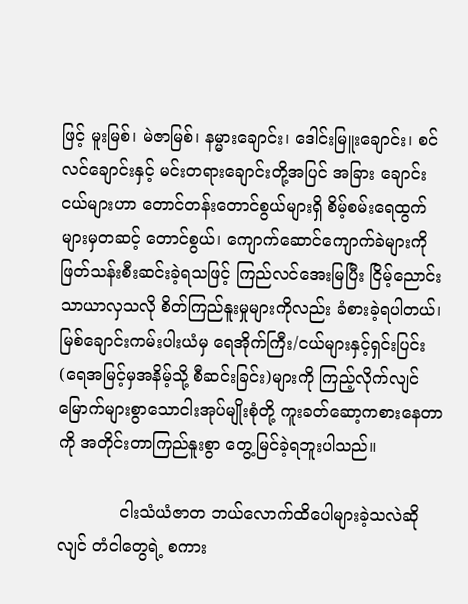ဖြင့် မူးမြစ်၊ မဲဇာမြစ်၊ နမ္မားချောင်း၊ ဒေါင်းမြူးချောင်း၊ စင်လင်ချောင်းနှင့် မင်းတရားချောင်းတို့အပြင် အခြား ချောင်းငယ်များဟာ တောင်တန်းတောင်စွယ်များရှိ စိမ့်စမ်းရေထွက်များမှတဆင့် တောင်စွယ်၊ ကျောက်ဆောင်ကျောက်ခဲများကို ဖြတ်သန်းစီးဆင်းခဲ့ရသဖြင့် ကြည်လင်အေးမြပြီး ငြိမ့်ညောင်းသာယာလှသလို စိတ်ကြည်နူးမှုများကိုလည်း ခံစားခဲ့ရပါတယ်၊ မြစ်ချောင်းကမ်းပါးယံမှ ရေအိုက်ကြီး/ငယ်များနှင့်ရှင်းပြင်း (ရေအမြင့်မှအနိမ့်သို့ စီဆင်းခြင်း)များကို ကြည့်လိုက်လျင် မြောက်များစွာသောငါးအုပ်မျိုးစုံတို့ ကူးခတ်ဆော့ကစားနေတာကို အတိုင်းတာကြည်နူးစွာ တွေ့မြင်ခဲ့ရဘူးပါသည်။

            ငါးသံယံဇာတ ဘယ်လောက်ထိပေါများခဲ့သလဲဆိုလျင် တံငါတွေရဲ့ စကား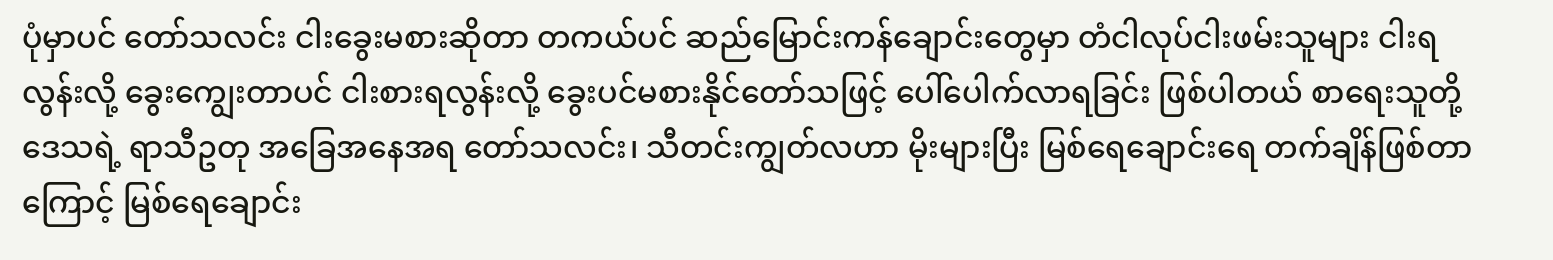ပုံမှာပင် တော်သလင်း ငါးခွေးမစားဆိုတာ တကယ်ပင် ဆည်မြောင်းကန်ချောင်းတွေမှာ တံငါလုပ်ငါးဖမ်းသူများ ငါးရ လွန်းလို့ ခွေးကျွေးတာပင် ငါးစားရလွန်းလို့ ခွေးပင်မစားနိုင်တော်သဖြင့် ပေါ်ပေါက်လာရခြင်း ဖြစ်ပါတယ် စာရေးသူတို့ဒေသရဲ့ ရာသီဥတု အခြေအနေအရ တော်သလင်း၊ သီတင်းကျွတ်လဟာ မိုးများပြီး မြစ်ရေချောင်းရေ တက်ချိန်ဖြစ်တာကြောင့် မြစ်ရေချောင်း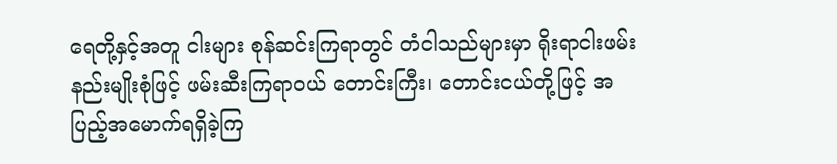ရေတို့နှင့်အတူ ငါးများ စုန်ဆင်းကြရာတွင် တံငါသည်များမှာ ရိုးရာငါးဖမ်းနည်းမျိုးစုံဖြင့် ဖမ်းဆီးကြရာဝယ် တောင်းကြီး၊ တောင်းငယ်တို့ဖြင့် အပြည့်အမောက်ရရှိခဲ့ကြ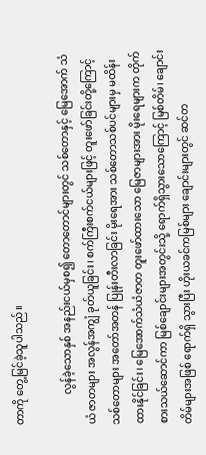တာကို တွေ့မြင်ခဲ့သူပါသည်။

            လွန်ခဲ့သောနှစ် အနည်းငယ်မှစ၍ တောတောင်များတွင် သစ်တောနှင့် မြေအောက် သံယံ ဇာတများ အလွန်အကျွံ ခုတ်ယူခြင်း၊ စက်ကြီးစက်ငယ်များဖြင့် တူးဖော်ခြင်းတို့ကြောင့် သစ်တောများ အတော်အတန် ပြုန်းတီးလာခြင်း မိုးရေအား သစ်တောသစ်ပင်များမှ မထိန်းထားနိုင်ခြင်း၊ မြေအောက်သံယံဇာတ တူးဖော်ထားသော မြေဇာများအား မိုးရေများက တိုက်စားသယ်ဆောင်ကာ မြစ်ချောင်းများအတွင်းသို့ ရောက်ရှိသွားသောကြောင့် မြစ်တိမ်၊ ချောင်းတိမ်များအဖြစ် ရောက်ရှိ သွားပြီး ဟိုးယခင်ကမြစ်များ ချောင်းများတွင် ဆင်တ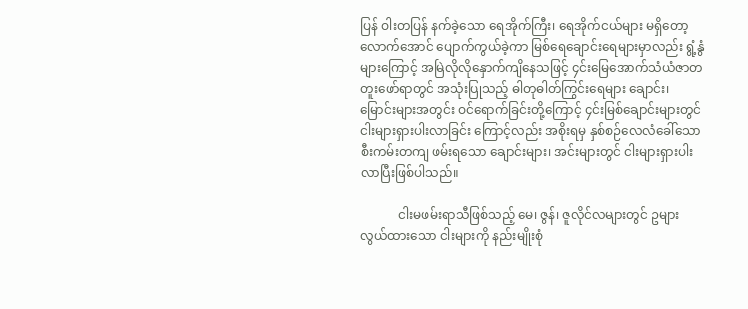ပြန် ဝါးတပြန် နက်ခဲ့သော ရေအိုက်ကြီး၊ ရေအိုက်ငယ်များ မရှိတော့လောက်အောင် ပျောက်ကွယ်ခဲ့ကာ မြစ်ရေချောင်းရေများမှာလည်း ရွံ့နွံများကြောင့် အမြဲလိုလိုနှောက်ကျိနေသဖြင့် ၄င်းမြေအောက်သံယံဇာတ တူးဖော်ရာတွင် အသုံးပြုသည့် ဓါတုဓါတ်ကြွင်းရေများ ချောင်း၊ မြောင်းများအတွင်း ဝင်ရောက်ခြင်းတို့ကြောင့် ၄င်းမြစ်ချောင်းများတွင် ငါးများရှားပါးလာခြင်း ကြောင့်လည်း အစိုးရမှ နှစ်စဉ်လေလံခေါ်သော စီးကမ်းတကျ ဖမ်းရသော ချောင်းများ၊ အင်းများတွင် ငါးများရှားပါးလာပြီးဖြစ်ပါသည်။

            ငါးမဖမ်းရာသီဖြစ်သည့် မေ၊ ဇွန်၊ ဇူလိုင်လများတွင် ဥများလွယ်ထားသော ငါးများကို နည်းမျိုးစုံ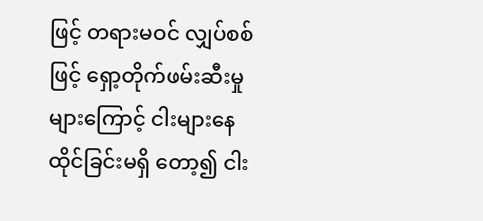ဖြင့် တရားမဝင် လျှပ်စစ်ဖြင့် ရှော့တိုက်ဖမ်းဆီးမှုများကြောင့် ငါးများနေထိုင်ခြင်းမရှိ တော့၍ ငါး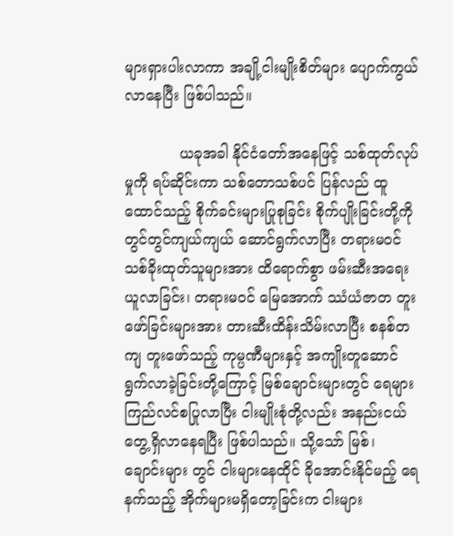များရှားပါးလာကာ အချို့ငါးမျိုးစိတ်များ ပျောက်ကွယ်လာနေပြီး ဖြစ်ပါသည်။

            ယခုအခါ နိုင်ငံတော်အနေဖြင့် သစ်ထုတ်လုပ်မှုကို ရပ်ဆိုင်းကာ သစ်တောသစ်ပင် ပြန်လည် ထူထောင်သည့် စိုက်ခင်းများပြုစုခြင်း စိုက်ပျိုးခြင်းတို့ကို တွင်တွင်ကျယ်ကျယ် ဆောင်ရွက်လာပြီး တရားမဝင် သစ်ခိုးထုတ်သူများအား ထိရောက်စွာ ဖမ်းဆီးအရေးယူလာခြင်း၊ တရားမဝင် မြေအောက် ဿံယံဇာတ တူးဖော်ခြင်းများအား တားဆီးထိန်းသိမ်းလာပြီး စနစ်တကျ တူးဖော်သည့် ကုမ္ပဏီများနှင့် အကျိုးတူဆောင်ရွက်လာခဲ့ခြင်းတို့ကြောင့် မြစ်ချောင်းများတွင် ရေများကြည်လင်စပြုလာပြီး ငါးမျိုးစုံတို့လည်း အနည်းငယ် တွေ့ရှိလာနေရပြီး ဖြစ်ပါသည်။ သို့သော် မြစ်၊ ချောင်းများ တွင် ငါးများနေထိုင် ခိုအောင်းနိုင်မည့် ရေနက်သည့် အိုက်များမရှိတော့ခြင်းက ငါးများ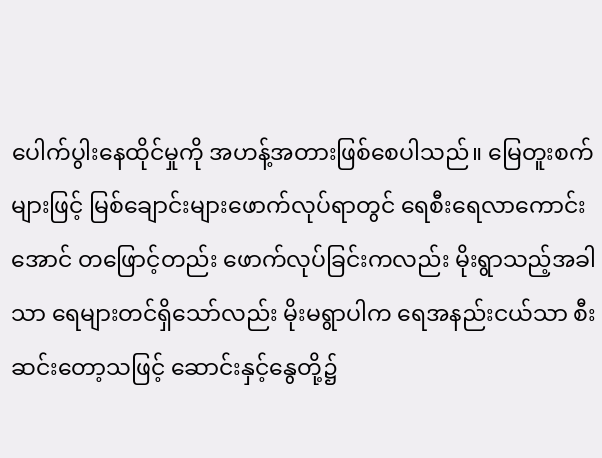ပေါက်ပွါးနေထိုင်မှုကို အဟန့်အတားဖြစ်စေပါသည်။ မြေတူးစက်များဖြင့် မြစ်ချောင်းများဖောက်လုပ်ရာတွင် ရေစီးရေလာကောင်းအောင် တဖြောင့်တည်း ဖောက်လုပ်ခြင်းကလည်း မိုးရွာသည့်အခါသာ ရေများတင်ရှိသော်လည်း မိုးမရွာပါက ရေအနည်းငယ်သာ စီးဆင်းတော့သဖြင့် ဆောင်းနှင့်နွေတို့၌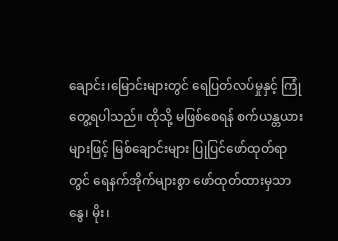ချောင်း၊မြောင်းများတွင် ရေပြတ်လပ်မှုနှင့် ကြုံတွေ့ရပါသည်။ ထိုသို့ မဖြစ်စေရန် စက်ယန္တယားများဖြင့် မြစ်ချောင်းများ ပြုပြင်ဖော်ထုတ်ရာတွင် ရေနက်အိုက်များစွာ ဖော်ထုတ်ထားမှသာ နွေ၊ မိုး၊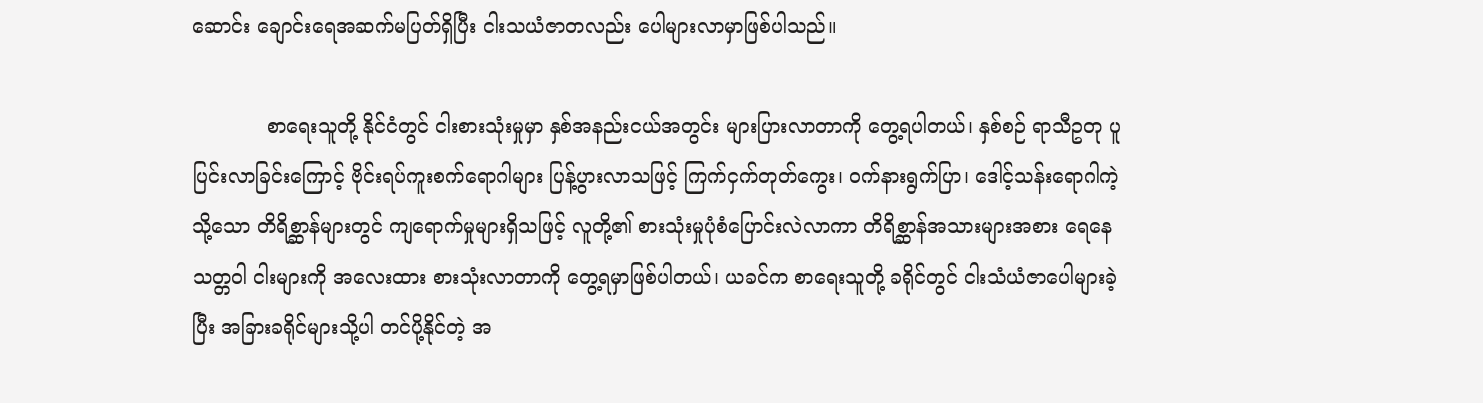ဆောင်း ချောင်းရေအဆက်မပြတ်ရှိပြီး ငါးသယံဇာတလည်း ပေါများလာမှာဖြစ်ပါသည်။

            စာရေးသူတို့ နိုင်ငံတွင် ငါးစားသုံးမှုမှာ နှစ်အနည်းငယ်အတွင်း များပြားလာတာကို တွေ့ရပါတယ်၊ နှစ်စဉ် ရာသီဥတု ပူပြင်းလာခြင်းကြောင့် ဗိုင်းရပ်ကူးစက်ရောဂါများ ပြန့်ပွားလာသဖြင့် ကြက်ငှက်တုတ်ကွေး၊ ဝက်နားရွက်ပြာ၊ ဒေါင့်သန်းရောဂါကဲ့သို့သော တိရိစ္ဆာန်များတွင် ကျရောက်မှုများရှိသဖြင့် လူတို့၏ စားသုံးမှုပုံစံပြောင်းလဲလာကာ တိရိစ္ဆာန်အသားများအစား ရေနေသတ္တဝါ ငါးများကို အလေးထား စားသုံးလာတာကို တွေ့ရမှာဖြစ်ပါတယ်၊ ယခင်က စာရေးသူတို့ ခရိုင်တွင် ငါးသံယံဇာပေါများခဲ့ပြီး အခြားခရိုင်များသို့ပါ တင်ပို့နိုင်တဲ့ အ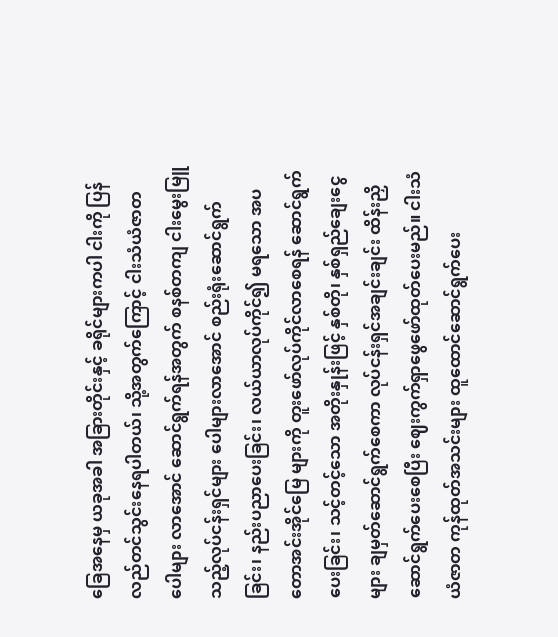ခြေအနေမှ ယခုအခါ အခြားတိုင်းနှင့် ခရိုင်များကပါ ငါးကို ပြန်လည်တင်သွင်းနေရပါတယ်၊ သို့အတွက်ကြောင့် ငါးသံယံဇာတ ပေါများ လာအောင် ဆောင်ရွက်ရန်အတွက် စနစ်တကျ ငါးမွေးမြူသည့်လုပ်ငန်းရှင်များ ပေါများလာအောင် စည်းရုံးဆောင်ရွက်ခြင်း၊ နည်းပညာပေးခြင်း၊ လယ်ယာလုပ်ကိုင်၍ မရသော အပတောအင်းအိုင်မြေ များကို တူးဖော်လုပ်ကိုင်လာစေရန် ဆောင်ရွက်ပေးခြင်း၊ သင့်တင့်သော အတိုးနှုန်းဖြင့် နှစ်တို၊ နှစ်ရှည်ချေးငွေများ ချမှတ်ဆောင်ရွက်စေကာ လုပ်ငန်းရှင်အချင်းချင်း ထိန်းညှိဆောင်ရွက်ပေးစေပြီး ဈေးကွက်ရှာဖွေဖော်ထုတ်ပေးမည်။ ငါးသံယံဇာတ ကုန်ထုတ်အသင်းများ ထူထောင်ဆောင်ရွက်ပေး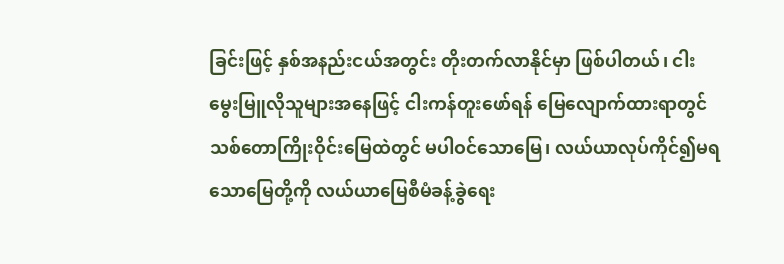ခြင်းဖြင့် နှစ်အနည်းငယ်အတွင်း တိုးတက်လာနိုင်မှာ ဖြစ်ပါတယ်၊ ငါးမွေးမြူလိုသူများအနေဖြင့် ငါးကန်တူးဖော်ရန် မြေလျောက်ထားရာတွင် သစ်တောကြိုးဝိုင်းမြေထဲတွင် မပါဝင်သောမြေ၊ လယ်ယာလုပ်ကိုင်၍မရသောမြေတို့ကို လယ်ယာမြေစီမံခန့်ခွဲရေး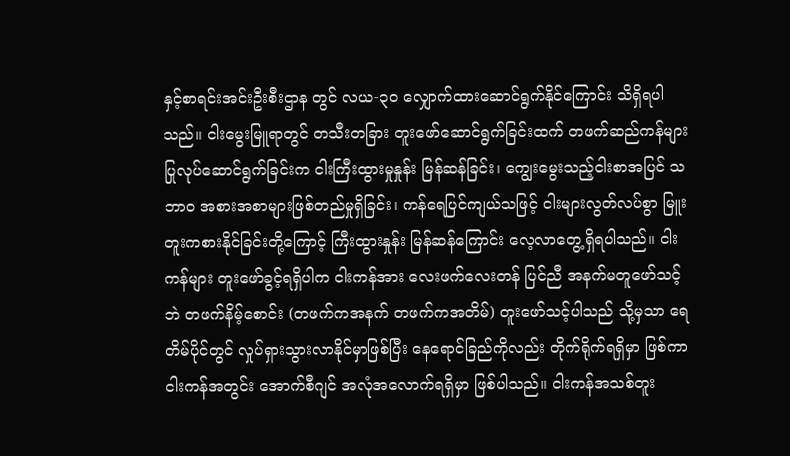နှင့်စာရင်းအင်းဦးစီးဌာန တွင် လယ-၃၀ လျှောက်ထားဆောင်ရွက်နိုင်ကြောင်း သိရှိရပါသည်။ ငါးမွေးမြူရာတွင် တသီးတခြား တူးဖော်ဆောင်ရွက်ခြင်းထက် တဖက်ဆည်ကန်များ ပြုလုပ်ဆောင်ရွက်ခြင်းက ငါးကြီးထွားမှုနှုန်း မြန်ဆန်ခြင်း၊ ကျွေးမွေးသည့်ငါးစာအပြင် သဘာဝ အစားအစာများဖြစ်တည်မှုရှိခြင်း၊ ကန်ရေပြင်ကျယ်သဖြင့် ငါးများလွတ်လပ်စွာ မြူးတူးကစားနိုင်ခြင်းတို့ကြောင့် ကြီးထွားနှုန်း မြန်ဆန်ကြောင်း လေ့လာတွေ့ရှိရပါသည်။ ငါးကန်များ တူးဖော်ခွင့်ရရှိပါက ငါးကန်အား လေးဖက်လေးတန် ပြင်ညီ အနက်မတူဖော်သင့်ဘဲ တဖက်နိမ့်စောင်း (တဖက်ကအနက် တဖက်ကအတိမ်) တူးဖော်သင့်ပါသည် သို့မှသာ ရေတိမ်ပိုင်တွင် လှုပ်ရှားသွားလာနိုင်မှာဖြစ်ပြီး နေရောင်ခြည်ကိုလည်း တိုက်ရိုက်ရရှိမှာ ဖြစ်ကာ ငါးကန်အတွင်း အောက်စီဂျင် အလုံအလောက်ရရှိမှာ ဖြစ်ပါသည်။ ငါးကန်အသစ်တူး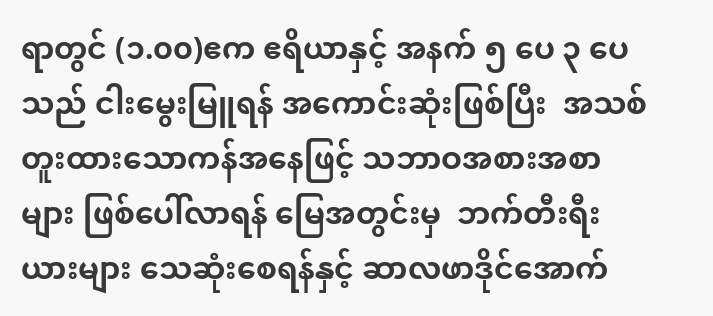ရာတွင် (၁.၀၀)ဧက ဧရိယာနှင့် အနက် ၅ ပေ ၃ ပေသည် ငါးမွေးမြူရန် အကောင်းဆုံးဖြစ်ပြီး  အသစ်တူးထားသောကန်အနေဖြင့် သဘာဝအစားအစာ များ ဖြစ်ပေါ်လာရန် မြေအတွင်းမှ  ဘက်တီးရီးယားများ သေဆုံးစေရန်နှင့် ဆာလဖာဒိုင်အောက်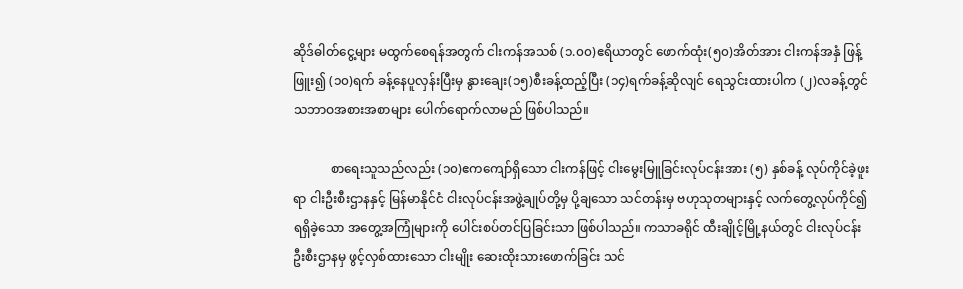ဆိုဒ်ဓါတ်ငွေ့များ မထွက်စေရန်အတွက် ငါးကန်အသစ် (၁.၀၀)ဧရိယာတွင် ဖောက်ထုံး(၅၀)အိတ်အား ငါးကန်အနှံ ဖြန့်ဖြူး၍ (၁၀)ရက် ခန့်နေပူလှန်းပြီးမှ နွားချေး(၁၅)စီးခန့်ထည့်ပြီး (၁၄)ရက်ခန့်ဆိုလျင် ရေသွင်းထားပါက (၂)လခန့်တွင် သဘာဝအစားအစာများ ပေါက်ရောက်လာမည် ဖြစ်ပါသည်။

            စာရေးသူသည်လည်း (၁၀)ဧကကျော်ရှိသော ငါးကန်ဖြင့် ငါးမွေးမြူခြင်းလုပ်ငန်းအား (၅) နှစ်ခန့် လုပ်ကိုင်ခဲ့ဖူးရာ ငါးဦးစီးဌာနနှင့် မြန်မာနိုင်ငံ ငါးလုပ်ငန်းအဖွဲ့ချုပ်တို့မှ ပို့ချသော သင်တန်းမှ ဗဟုသုတများနှင့် လက်တွေ့လုပ်ကိုင်၍ ရရှိခဲ့သော အတွေ့အကြုံများကို ပေါင်းစပ်တင်ပြခြင်းသာ ဖြစ်ပါသည်။ ကသာခရိုင် ထီးချိုင့်မြို့နယ်တွင် ငါးလုပ်ငန်းဦးစီးဌာနမှ ဖွင့်လှစ်ထားသော ငါးမျိုး ဆေးထိုးသားဖောက်ခြင်း သင်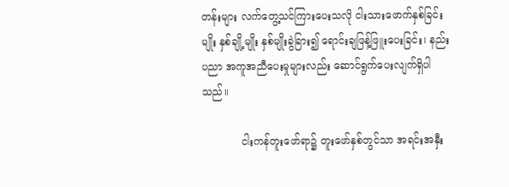တန်းများ လက်တွေ့သင်ကြားပေးသလို ငါးသားဖောက်နှစ်ခြင်းမျိုး နှစ်ချို့မျိုး နှစ်မျိုးခွဲခြား၍ ရောင်းချဖြန့်ဖြူးပေးခြင်း၊ နည်းပညာ အကူအညီပေးမှုများလည်း ဆောင်ရွက်ပေးလျက်ရှိပါသည်။

            ငါးကန်တူးဖော်ရာ၌ တူးဖော်နှစ်တွင်သာ အရင်းအနှီး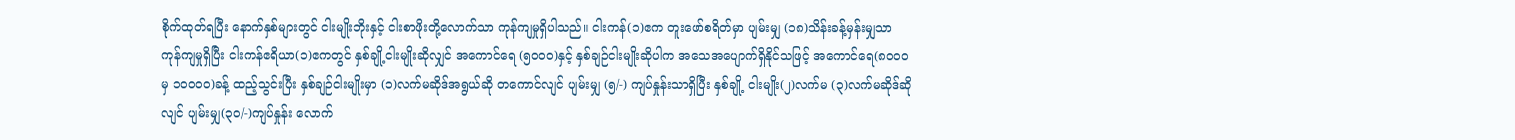စိုက်ထုတ်ရပြီး နောက်နှစ်များတွင် ငါးမျိုးဘိုးနှင့် ငါးစာဖိုးတို့လောက်သာ ကုန်ကျမှုရှိပါသည်။ ငါးကန်(၁)ဧက တူးဖော်စရိတ်မှာ ပျမ်းမျှ (၁၈)သိန်းခန့်မှန်းမျှသာ ကုန်ကျမှုရှိပြီး ငါးကန်ဧရိယာ(၁)ဧကတွင် နှစ်ချို့ငါးမျိုးဆိုလျှင် အကောင်ရေ (၅၀၀၀)နှင့် နှစ်ချဉ်ငါးမျိုးဆိုပါက အသေအပျောက်ရှိနိုင်သဖြင့် အကောင်ရေ(၈၀၀၀ မှ ၁၀၀၀၀)ခန့် ထည့်သွင်းပြီး နှစ်ချဉ်ငါးမျိုးမှာ (၁)လက်မဆိုဒ်အရွယ်ဆို တကောင်လျင် ပျမ်းမျှ (၅/-) ကျပ်နှုန်းသာရှိပြီး နှစ်ချို့ ငါးမျိုး(၂)လက်မ (၃)လက်မဆိုဒ်ဆိုလျင် ပျမ်းမျှ(၃၀/-)ကျပ်နှုန်း လောက်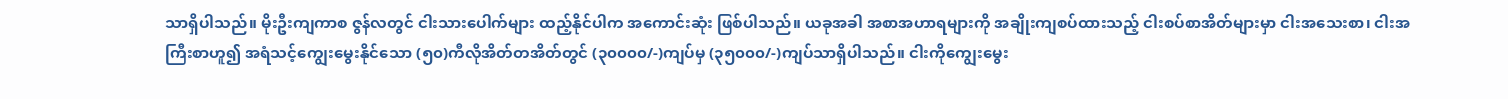သာရှိပါသည်။ မိုးဦးကျကာစ ဇွန်လတွင် ငါးသားပေါက်များ ထည့်နိုင်ပါက အကောင်းဆုံး ဖြစ်ပါသည်။ ယခုအခါ အစာအဟာရများကို အချိုးကျစပ်ထားသည့် ငါးစပ်စာအိတ်များမှာ ငါးအသေးစာ၊ ငါးအကြီးစာဟူ၍ အရံသင့်ကျွေးမွေးနိုင်သော (၅၀)ကီလိုအိတ်တအိတ်တွင် (၃၀၀၀၀/-)ကျပ်မှ (၃၅၀၀၀/-)ကျပ်သာရှိပါသည်။ ငါးကိုကျွေးမွေး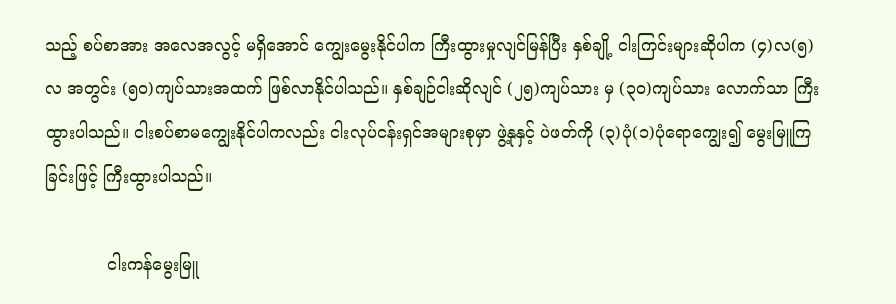သည့် စပ်စာအား အလေအလွင့် မရှိအောင် ကျွေးမွေးနိုင်ပါက ကြီးထွားမှုလျင်မြန်ပြီး နှစ်ချို့ ငါးကြင်းများဆိုပါက (၄)လ(၅)လ အတွင်း (၅၀)ကျပ်သားအထက် ဖြစ်လာနိုင်ပါသည်။ နှစ်ချဉ်ငါးဆိုလျင် (၂၅)ကျပ်သား မှ (၃၀)ကျပ်သား လောက်သာ ကြီးထွားပါသည်။ ငါးစပ်စာမကျွေးနိုင်ပါကလည်း ငါးလုပ်ငန်းရှင်အများစုမှာ ဖွဲ့နုနှင့် ပဲဖတ်ကို (၃)ပုံ(၁)ပုံရောကျွေး၍ မွေးမြူကြခြင်းဖြင့် ကြီးထွားပါသည်။

            ငါးကန်မွေးမြူ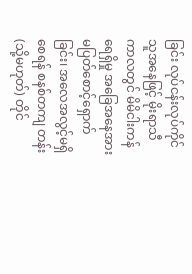ခြင်း လုပ်ငန်းလုပ်ကိုင်သူအနေဖြင့် မိုးရာသီကာလတွင် မိမိငါးကန်ရေရှိမှု အခြေအနေအား မပြတ်စောင့်ရှောက်ခြင်း၊ အလေအလွင့်မရှိစေရန် စနစ်တကျ တန်း(သို့မဟုတ်) တိုင်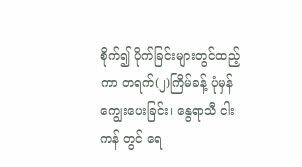စိုက်၍ ပိုက်ခြင်းများတွင်ထည့်ကာ တရက်(၂)ကြိမ်ခန့် ပုံမှန်ကျွေးပေးခြင်း၊ နွေရာသီ ငါးကန် တွင် ရေ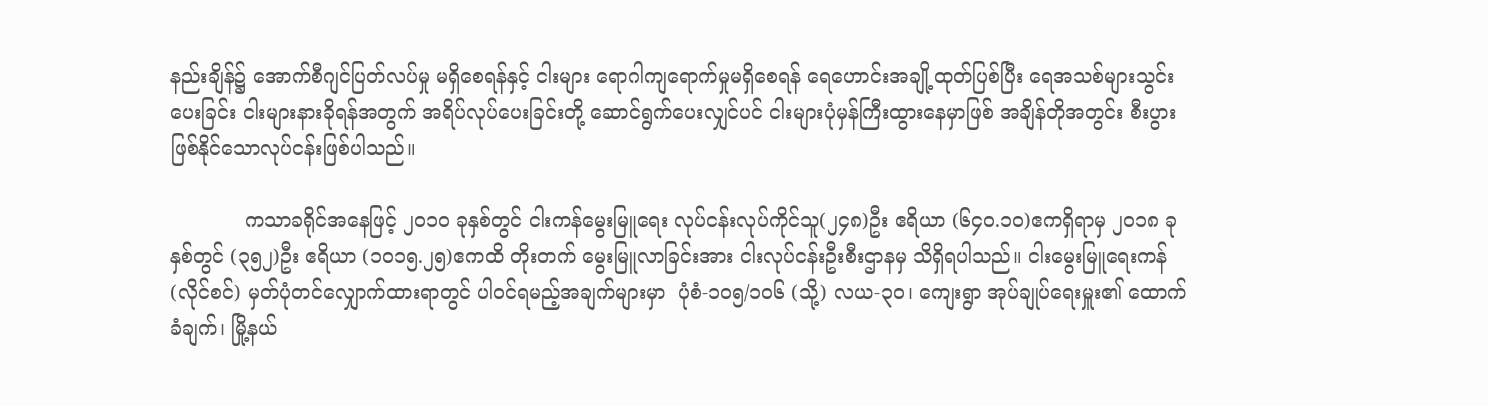နည်းချိန်၌ အောက်စီဂျင်ပြတ်လပ်မှု မရှိစေရန်နှင့် ငါးများ ရောဂါကျရောက်မှုမရှိစေရန် ရေဟောင်းအချို့ထုတ်ပြစ်ပြီး ရေအသစ်များသွင်းပေးခြင်း ငါးများနားခိုရန်အတွက် အရိပ်လုပ်ပေးခြင်းတို့ ဆောင်ရွက်ပေးလျှင်ပင် ငါးများပုံမှန်ကြီးထွားနေမှာဖြစ် အချိန်တိုအတွင်း စီးပွားဖြစ်နိုင်သောလုပ်ငန်းဖြစ်ပါသည်။

            ကသာခရိုင်အနေဖြင့် ၂၀၁၀ ခုနှစ်တွင် ငါးကန်မွေးမြူရေး လုပ်ငန်းလုပ်ကိုင်သူ(၂၄၈)ဦး ဧရိယာ (၆၄၀.၁၀)ဧကရှိရာမှ ၂၀၁၈ ခုနှစ်တွင် (၃၅၂)ဦး ဧရိယာ (၁၀၁၅.၂၅)ဧကထိ တိုးတက် မွေးမြူလာခြင်းအား ငါးလုပ်ငန်းဦးစီးဌာနမှ သိရှိရပါသည်။ ငါးမွေးမြူရေးကန် (လိုင်စင်) မှတ်ပုံတင်လျှောက်ထားရာတွင် ပါဝင်ရမည့်အချက်များမှာ  ပုံစံ-၁၀၅/၁၀၆ (သို့) လယ-၃၀၊ ကျေးရွာ အုပ်ချုပ်ရေးမှူး၏ ထောက်ခံချက်၊ မြို့နယ်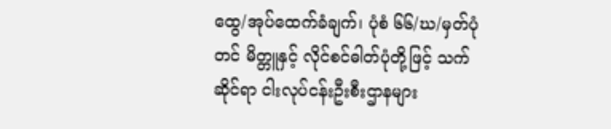ထွေ/အုပ်ထေက်ခံချက်၊ ပုံစံ ၆၆/ဃ/မှတ်ပုံတင် မိတ္တူနှင့် လိုင်စင်ဓါတ်ပုံတို့ဖြင့် သက်ဆိုင်ရာ ငါးလုပ်ငန်းဦးစီးဌာနများ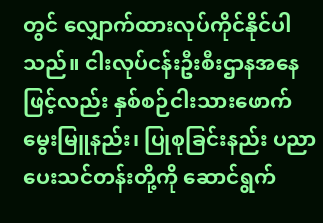တွင် လျှောက်ထားလုပ်ကိုင်နိုင်ပါသည်။ ငါးလုပ်ငန်းဦးစီးဌာနအနေဖြင့်လည်း နှစ်စဉ်ငါးသားဖောက် မွေးမြူနည်း၊ ပြုစုခြင်းနည်း ပညာပေးသင်တန်းတို့ကို ဆောင်ရွက်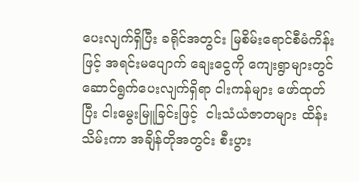ပေးလျက်ရှိပြီး ခရိုင်အတွင်း မြစိမ်းရောင်စီမံကိန်းဖြင့် အရင်းမပျောက် ချေးငွေကို ကျေးရွာများတွင် ဆောင်ရွက်ပေးလျက်ရှိရာ ငါးကန်များ ဖော်ထုတ်ပြီး ငါးမွေးမြူခြင်းဖြင့်  ငါးသံယံဇာတများ ထိန်းသိမ်းကာ အချိန်တိုအတွင်း စီးပွား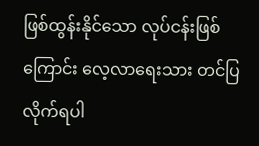ဖြစ်ထွန်းနိုင်သော လုပ်ငန်းဖြစ်ကြောင်း လေ့လာရေးသား တင်ပြလိုက်ရပါ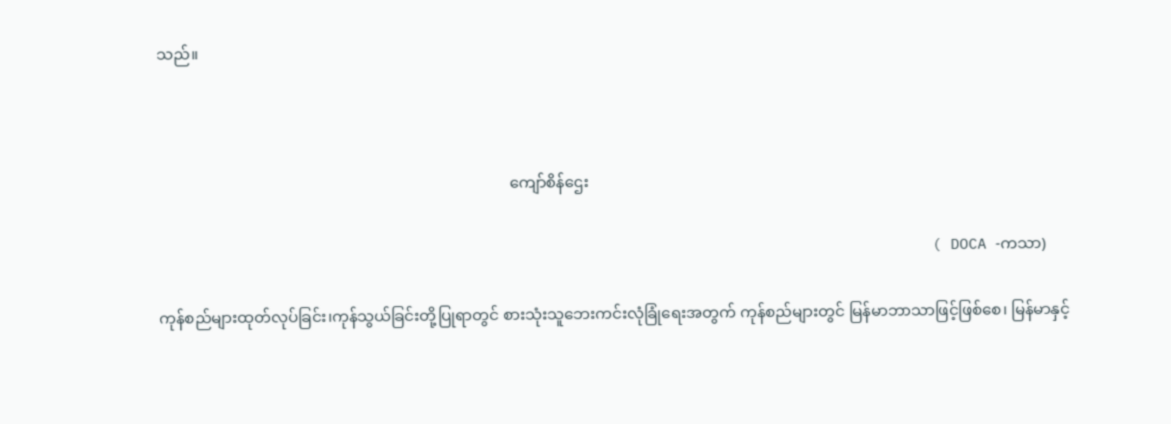သည်။



                                                                                          ကျော်စိန်ဌေး

                                                                                      ( DOCA -ကသာ)

ကုန်စည်များထုတ်လုပ်ခြင်း၊ကုန်သွယ်ခြင်းတို့ပြုရာတွင် စားသုံးသူဘေးကင်းလုံခြုံရေးအတွက် ကုန်စည်များတွင် မြန်မာဘာသာဖြင့်ဖြစ်စေ၊ မြန်မာနှင့်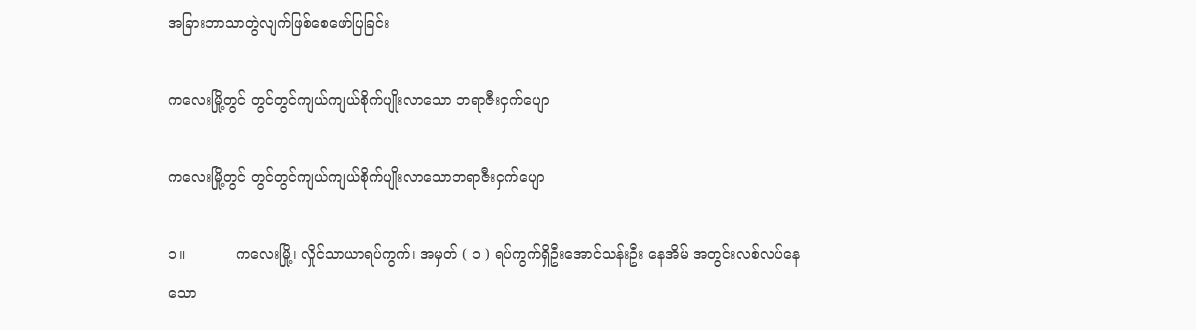အခြားဘာသာတွဲလျက်ဖြစ်စေဖော်ပြခြင်း

ကလေးမြို့တွင် တွင်တွင်ကျယ်ကျယ်စိုက်ပျိုးလာသော ဘရာဇီးငှက်ပျော

ကလေးမြို့တွင် တွင်တွင်ကျယ်ကျယ်စိုက်ပျိုးလာသောဘရာဇီးငှက်ပျော

၁။           ကလေးမြို့၊ လှိုင်သာယာရပ်ကွက်၊ အမှတ် ( ၁ ) ရပ်ကွက်ရှိဦးအောင်သန်းဦး နေအိမ် အတွင်းလစ်လပ်နေသော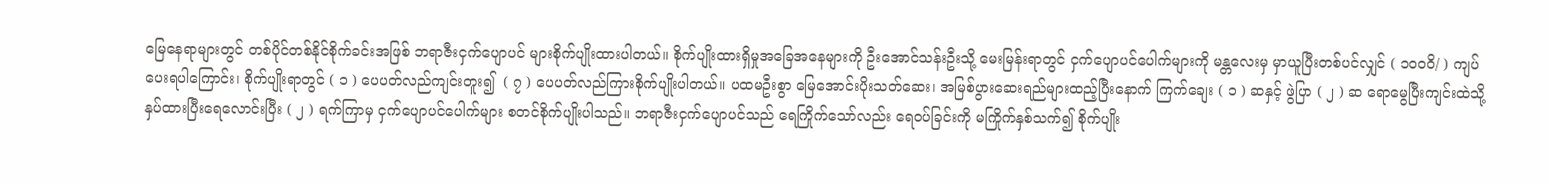မြေနေရာများတွင် တစ်ပိုင်တစ်နိုင်စိုက်ခင်းအဖြစ် ဘရာဇီးငှက်ပျောပင် များစိုက်ပျိုးထားပါတယ်။ စိုက်ပျိုးထားရှိမှုအခြေအနေများကို ဦးအောင်သန်းဦးသို့ မေးမြန်းရာတွင် ငှက်ပျောပင်ပေါက်များကို မန္တလေးမှ မှာယူပြီးတစ်ပင်လျှင် ( ၁၀၀၀ိ/ ) ကျပ်ပေးရပါကြောင်း၊ စိုက်ပျိုးရာတွင် ( ၁ ) ပေပတ်လည်ကျင်းတူး၍  ( ၇ ) ပေပတ်လည်ကြားစိုက်ပျိုးပါတယ်။ ပထမဦးစွာ မြေအောင်းပိုးသတ်ဆေး၊ အမြစ်ပွားဆေးရည်များထည့်ပြီးနောက် ကြက်ချေး ( ၁ ) ဆနှင့် ဖွဲပြာ ( ၂ ) ဆ ရောမွေပြီးကျင်းထဲသို့ နှပ်ထားပြီးရေလောင်းပြီး ( ၂ ) ရက်ကြာမှ ငှက်ပျောပင်ပေါက်များ စတင်စိုက်ပျိုးပါသည်။ ဘရာဇီးငှက်ပျောပင်သည် ရေကြိုက်သော်လည်း ရေဝပ်ခြင်းကို မကြိုက်နှစ်သက်၍ စိုက်ပျိုး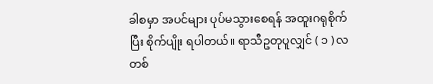ခါစမှာ အပင်များ ပုပ်မသွားစေရန် အထူးဂရုစိုက်ပြီး စိုက်ပျိုး ရပါတယ်။ ရာသီဥတုပူလျှင် ( ၁ ) လတစ်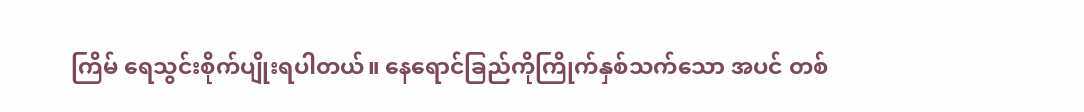ကြိမ် ရေသွင်းစိုက်ပျိုးရပါတယ်။ နေရောင်ခြည်ကိုကြိုက်နှစ်သက်သော အပင် တစ်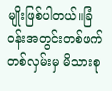မျိုးဖြစ်ပါတယ်။ခြံဝန်းအတွင်းတစ်ဖက်တစ်လှမ်းမှ မိသားစု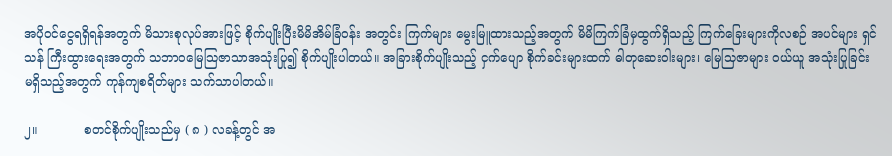အပိုဝင်ငွေရရှိရန်အတွက် မိသားစုလုပ်အားဖြင့် စိုက်ပျိုးပြီးမိမိအိမ်ခြံဝန်း အတွင်း ကြက်များ မွေးမြူထားသည့်အတွက် မိမိကြက်ခြံမှထွက်ရှိသည့် ကြက်ခြေးများကိုလစဉ် အပင်များ ရှင်သန် ကြီးထွားရေးအတွက် သဘာဝမြေသြဇာသာအသုံးပြု၍ စိုက်ပျိုးပါတယ်။ အခြားစိုက်ပျိုးသည့် ငှက်ပျော စိုက်ခင်းများထက် ဓါတုဆေးဝါးများ၊ မြေသြဇာများ ဝယ်ယူ အသုံးပြုခြင်း မရှိသည့်အတွက် ကုန်ကျစရိတ်များ သက်သာပါတယ်။

၂။            စတင်စိုက်ပျိုးသည်မှ ( ၈ ) လခန့်တွင် အ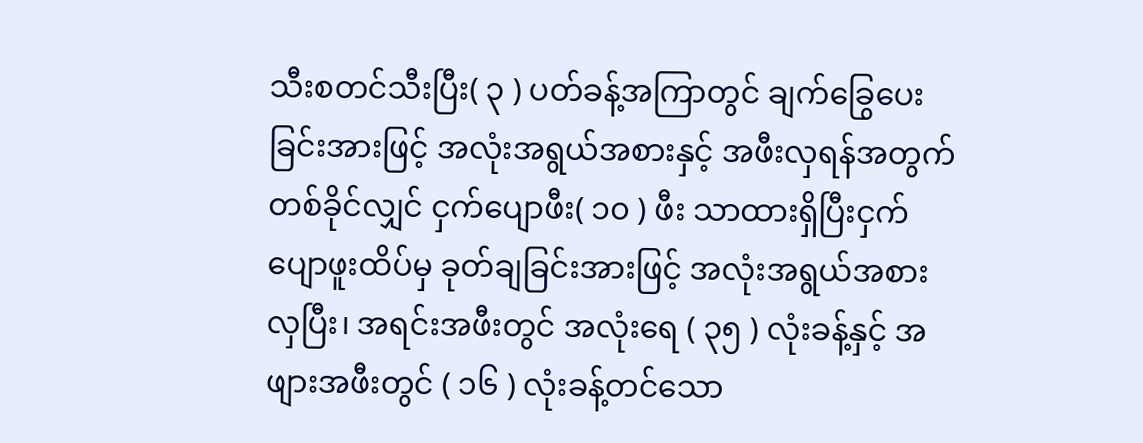သီးစတင်သီးပြီး( ၃ ) ပတ်ခန့်အကြာတွင် ချက်ခြွေပေးခြင်းအားဖြင့် အလုံးအရွယ်အစားနှင့် အဖီးလှရန်အတွက် တစ်ခိုင်လျှင် ငှက်ပျောဖီး( ၁၀ ) ဖီး သာထားရှိပြီးငှက်ပျောဖူးထိပ်မှ ခုတ်ချခြင်းအားဖြင့် အလုံးအရွယ်အစားလှပြီး၊ အရင်းအဖီးတွင် အလုံးရေ ( ၃၅ ) လုံးခန့်နှင့် အဖျားအဖီးတွင် ( ၁၆ ) လုံးခန့်တင်သော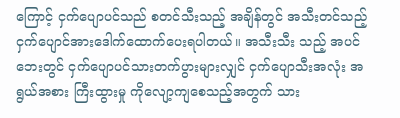ကြောင့် ငှက်ပျောပင်သည် စတင်သီးသည့် အချိန်တွင် အသီးတင်သည့် ငှက်ပျောင်အားဒေါက်ထောက်ပေးရပါတယ်။ အသီးသီး သည့် အပင်ဘေးတွင် ငှက်ပျောပင်သားတက်ပွားများလျှင် ငှက်ပျောသီးအလုံး အရွယ်အစား ကြီးထွားမှု ကိုလျော့ကျစေသည့်အတွက် သား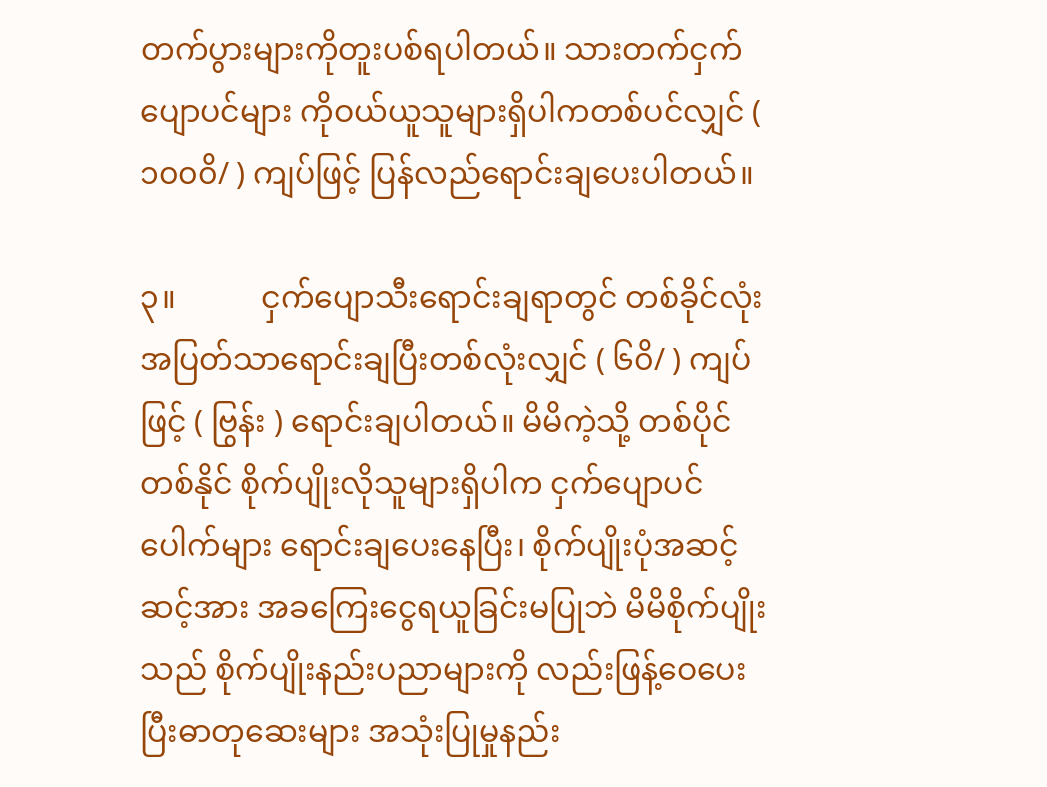တက်ပွားများကိုတူးပစ်ရပါတယ်။ သားတက်ငှက်ပျောပင်များ ကိုဝယ်ယူသူများရှိပါကတစ်ပင်လျှင် ( ၁၀၀၀ိ/ ) ကျပ်ဖြင့် ပြန်လည်ရောင်းချပေးပါတယ်။

၃။           ငှက်ပျောသီးရောင်းချရာတွင် တစ်ခိုင်လုံးအပြတ်သာရောင်းချပြီးတစ်လုံးလျှင် ( ၆၀ိ/ ) ကျပ်ဖြင့် ( ဗြွန်း ) ရောင်းချပါတယ်။ မိမိကဲ့သို့ တစ်ပိုင်တစ်နိုင် စိုက်ပျိုးလိုသူများရှိပါက ငှက်ပျောပင်ပေါက်များ ရောင်းချပေးနေပြီး၊ စိုက်ပျိုးပုံအဆင့်ဆင့်အား အခကြေးငွေရယူခြင်းမပြုဘဲ မိမိစိုက်ပျိုးသည် စိုက်ပျိုးနည်းပညာများကို လည်းဖြန့်ဝေပေးပြီးဓာတုဆေးများ အသုံးပြုမှုနည်း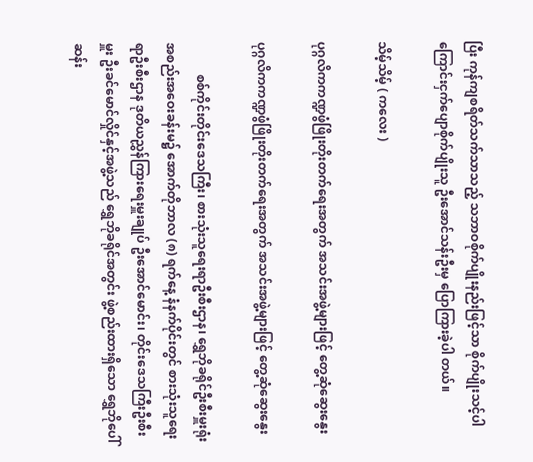ပြီး ကုန်ကျစရိတ်သက်သာသည့် သဘာဝစိုက်ပျိုးနည်းဖြင့်သာ စိုက်ပျိုးသင့်ပါကြောင်းငှက်ပျောစိုက်ပျိုးသူ ဦးအောင်သန်းဦးမှ ပြောကြားခဲ့ပါ တယ်။

သိမ့်သိမ့် ( ကလေး )

ပုဂ္ဂလိကကဏ္ဍဖွံဖြိုးတိုးတက်ရေးအတွက် အသင်းအဖွဲ့များဖြင့် တွေ့ဆုံဆွေးနွေး

ပုဂ္ဂလိကကဏ္ဍဖွံဖြိုးတိုးတက်ရေးအတွက် အသင်းအဖွဲ့များဖြင့် တွေ့ဆုံဆွေးနွေး

          စစ်ကိုင်းတိုင်းဒေသကြီး၊ စားသုံးသူရေးရာဦးစီးဌာန၊ ရွှေဘိုခရိုင်ဦးစီးမှူးရုံး အစည်းအဝေးခန်းမ၌ အောက်တိုဘာလ (၈) ရက်နေ့ နံနက်ပိုင်းတွင် စားသုံးသူရေးရာဦးစီးဌာန ဒုတိယညွှန်ကြားရေးမှူးချုပ် ဦးအောင်မောင်း၊ တိုင်းဒေသကြီးဦးစီးမှူး ဦးခင်မောင်လှိုင်နှင့်အဖွဲ့သည် ရွှေဘိုခရိုင်အတွင်း ဖွဲ့စည်းထားရှိသော ရွှေဘိုပေါ်ဆန်း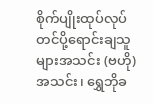စိုက်ပျိုးထုပ်လုပ်တင်ပို့ရောင်းချသူများအသင်း (ဗဟို) အသင်း၊ ရွှေဘိုခ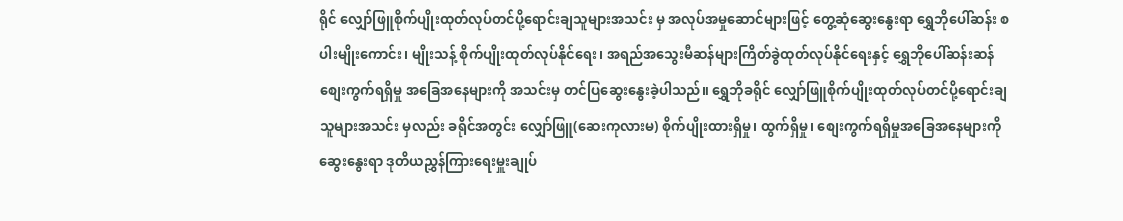ရိုင် လျှော်ဖြူစိုက်ပျိုးထုတ်လုပ်တင်ပို့ရောင်းချသူများအသင်း မှ အလုပ်အမှုဆောင်များဖြင့် တွေ့ဆုံဆွေးနွေးရာ ရွှေဘိုပေါ်ဆန်း စပါးမျိုးကောင်း၊ မျိုးသန့် စိုက်ပျိုးထုတ်လုပ်နိုင်ရေး၊ အရည်အသွေးမီဆန်များကြိတ်ခွဲထုတ်လုပ်နိုင်ရေးနှင့် ရွှေဘိုပေါ်ဆန်းဆန် စျေးကွက်ရရှိမှု အခြေအနေများကို အသင်းမှ တင်ပြဆွေးနွေးခဲ့ပါသည်။ ရွှေဘိုခရိုင် လျှော်ဖြူစိုက်ပျိုးထုတ်လုပ်တင်ပို့ရောင်းချသူများအသင်း မှလည်း ခရိုင်အတွင်း လျှော်ဖြူ(ဆေးကုလားမ) စိုက်ပျိုးထားရှိမှု၊ ထွက်ရှိမှု၊ စျေးကွက်ရရှိမှုအခြေအနေများကို ဆွေးနွေးရာ ဒုတိယညွှန်ကြားရေးမှူးချုပ်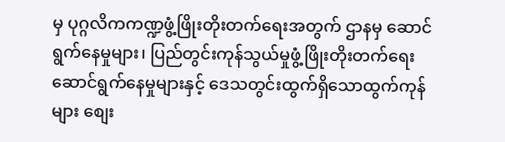မှ ပုဂ္ဂလိကကဏ္ဍဖွံ့ဖြိုးတိုးတက်ရေးအတွက် ဌာနမှ ဆောင်ရွက်နေမှုများ၊ ပြည်တွင်းကုန်သွယ်မှုဖွံ့ဖြိုးတိုးတက်ရေးဆောင်ရွက်နေမှုများနှင့် ဒေသတွင်းထွက်ရှိသောထွက်ကုန်များ စျေး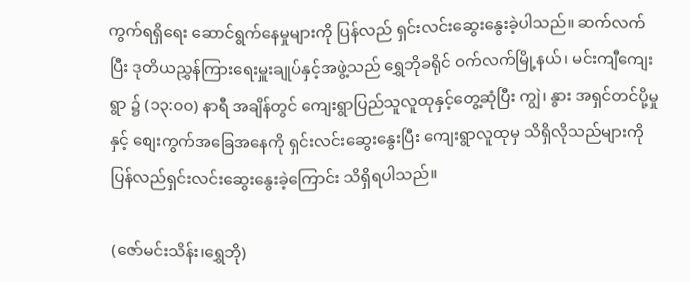ကွက်ရရှိရေး ဆောင်ရွက်နေမှုများကို ပြန်လည် ရှင်းလင်းဆွေးနွေးခဲ့ပါသည်။ ဆက်လက်ပြီး ဒုတိယညွှန်ကြားရေးမှူးချုပ်နှင့်အဖွဲ့သည် ရွှေဘိုခရိုင် ဝက်လက်မြို့နယ်၊ မင်းကျီကျေးရွာ ၌ (၁၃:၀၀) နာရီ အချိန်တွင် ကျေးရွာပြည်သူလူထုနှင့်တွေ့ဆုံပြီး ကျွဲ၊ နွား အရှင်တင်ပို့မှုနှင့် စျေးကွက်အခြေအနေကို ရှင်းလင်းဆွေးနွေးပြီး ကျေးရွာလူထုမှ သိရှိလိုသည်များကို ပြန်လည်ရှင်းလင်းဆွေးနွေးခဲ့ကြောင်း သိရှိရပါသည်။

(ဇော်မင်းသိန်း၊ရွှေဘို)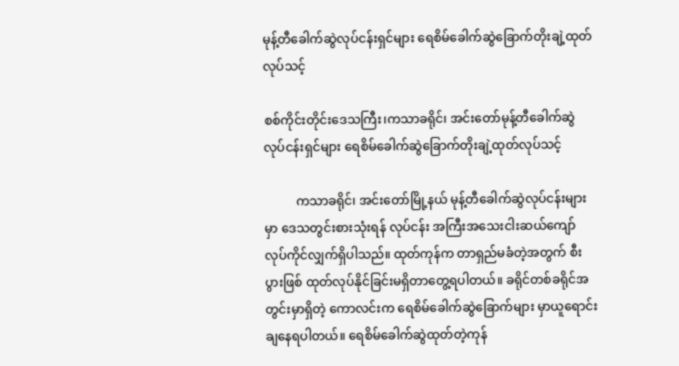မုန့်တီခေါက်ဆွဲလုပ်ငန်းရှင်များ ရေစိမ်ခေါက်ဆွဲခြောက်တိုးချဲ့ထုတ်လုပ်သင့်

စစ်ကိုင်းတိုင်းဒေသကြီး၊ကသာခရိုင်၊ အင်းတော်မုန့်တီခေါက်ဆွဲလုပ်ငန်းရှင်များ ရေစိမ်ခေါက်ဆွဲခြောက်တိုးချဲ့ထုတ်လုပ်သင့်

          ကသာခရိုင်၊ အင်းတော်မြို့နယ် မုန့်တီခေါက်ဆွဲလုပ်ငန်းများမှာ ဒေသတွင်းစားသုံးရန် လုပ်ငန်း အကြီးအသေးငါးဆယ်ကျော် လုပ်ကိုင်လျှက်ရှိပါသည်။ ထုတ်ကုန်က တာရှည်မခံတဲ့အတွက် စီးပွားဖြစ် ထုတ်လုပ်နိုင်ခြင်းမရှိတာတွေ့ရပါတယ်။ ခရိုင်တစ်ခရိုင်အတွင်းမှာရှိတဲ့ ကောလင်းက ရေစိမ်ခေါက်ဆွဲခြောက်များ မှာယူရောင်းချနေရပါတယ်။ ရေစိမ်ခေါက်ဆွဲထုတ်တဲ့ကုန်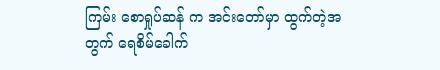ကြမ်း စောရှုပ်ဆန် က အင်းတော်မှာ ထွက်တဲ့အတွက် ရေစိမ်ခေါက်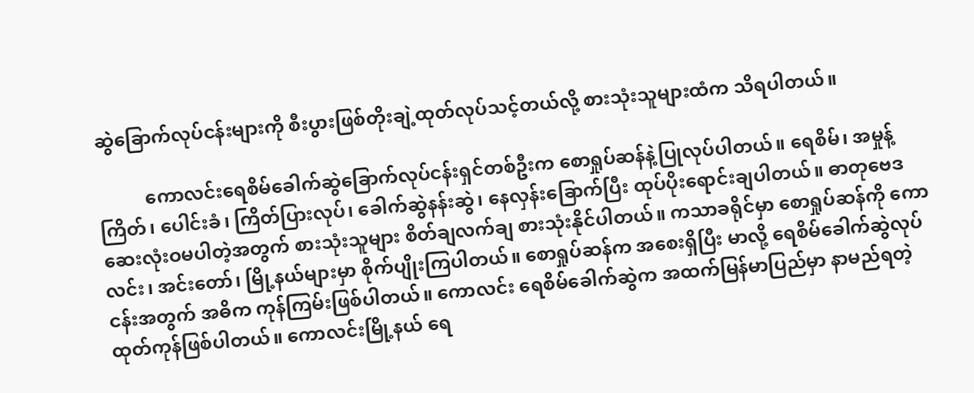ဆွဲခြောက်လုပ်ငန်းများကို စီးပွားဖြစ်တိုးချဲ့ထုတ်လုပ်သင့်တယ်လို့ စားသုံးသူများထံက သိရပါတယ်။

          ကောလင်းရေစိမ်ခေါက်ဆွဲခြောက်လုပ်ငန်းရှင်တစ်ဦးက စောရှုပ်ဆန်နဲ့ပြုလုပ်ပါတယ်။ ရေစိမ်၊ အမှုန့်ကြိတ်၊ ပေါင်းခံ၊ ကြိတ်ပြားလုပ်၊ ခေါက်ဆွဲနန်းဆွဲ၊ နေလှန်းခြောက်ပြီး ထုပ်ပိုးရောင်းချပါတယ်။ ဓာတုဗေဒဆေးလုံးဝမပါတဲ့အတွက် စားသုံးသူများ စိတ်ချလက်ချ စားသုံးနိုင်ပါတယ်။ ကသာခရိုင်မှာ စောရှုပ်ဆန်ကို ကောလင်း၊ အင်းတော်၊ မြို့နယ်များမှာ စိုက်ပျိုးကြပါတယ်။ စောရှုပ်ဆန်က အစေးရှိပြီး မာလို့ ရေစိမ်ခေါက်ဆွဲလုပ်ငန်းအတွက် အဓိက ကုန်ကြမ်းဖြစ်ပါတယ်။ ကောလင်း ရေစိမ်ခေါက်ဆွဲက အထက်မြန်မာပြည်မှာ နာမည်ရတဲ့ ထုတ်ကုန်ဖြစ်ပါတယ်။ ကောလင်းမြို့နယ် ရေ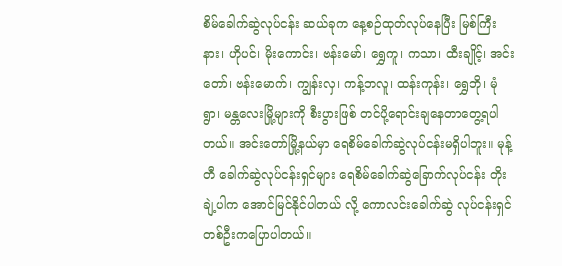စိမ်ခေါက်ဆွဲလုပ်ငန်း ဆယ်ခုက နေ့စဉ်ထုတ်လုပ်နေပြီး မြစ်ကြီးနား၊ ဟိုပင်၊ မိုးကောင်း၊ ဗန်းမော်၊ ရွှေကူ၊ ကသာ၊ ထီးချိုင့်၊ အင်းတော်၊ ဗန်းမောက်၊ ကျွန်းလှ၊ ကန့်ဘလူ၊ ထန်းကုန်း၊ ရွှေဘို၊ မုံရွာ၊ မန္တလေးမြို့များကို စီးပွားဖြစ် တင်ပို့ရောင်းချနေတာတွေ့ရပါတယ်။ အင်းတော်မြို့နယ်မှာ ရေစိမ်ခေါက်ဆွဲလုပ်ငန်းမရှိပါဘူး။ မုန့်တီ ခေါက်ဆွဲလုပ်ငန်းရှင်များ ရေစိမ်ခေါက်ဆွဲခြောက်လုပ်ငန်း တိုးချဲ့ပါက အောင်မြင်နိုင်ပါတယ် လို့ ကောလင်းခေါက်ဆွဲ လုပ်ငန်းရှင်တစ်ဦးကပြောပါတယ်။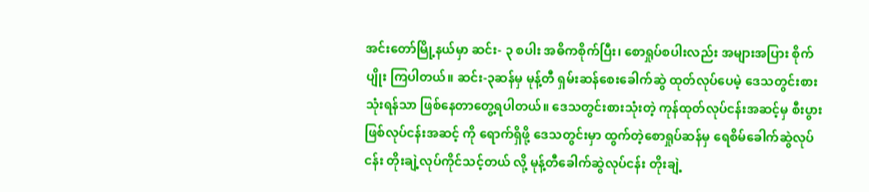အင်းတော်မြို့နယ်မှာ ဆင်း- ၃ စပါး အဓိကစိုက်ပြီး၊ စောရှုပ်စပါးလည်း အများအပြား စိုက်ပျိုး ကြပါတယ်။ ဆင်း-၃ဆန်မှ မုန့်တီ ရှမ်းဆန်စေးခေါက်ဆွဲ ထုတ်လုပ်ပေမဲ့ ဒေသတွင်းစားသုံးရန်သာ ဖြစ်နေတာတွေ့ရပါတယ်။ ဒေသတွင်းစားသုံးတဲ့ ကုန်ထုတ်လုပ်ငန်းအဆင့်မှ စီးပွားဖြစ်လုပ်ငန်းအဆင့် ကို ရောက်ရှိဖို့ ဒေသတွင်းမှာ ထွက်တဲ့စောရှုပ်ဆန်မှ ရေစိမ်ခေါက်ဆွဲလုပ်ငန်း တိုးချဲ့လုပ်ကိုင်သင့်တယ် လို့ မုန့်တီခေါက်ဆွဲလုပ်ငန်း တိုးချဲ့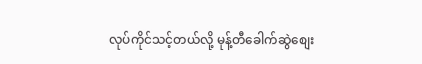လုပ်ကိုင်သင့်တယ်လို့ မုန့်တီခေါက်ဆွဲစျေး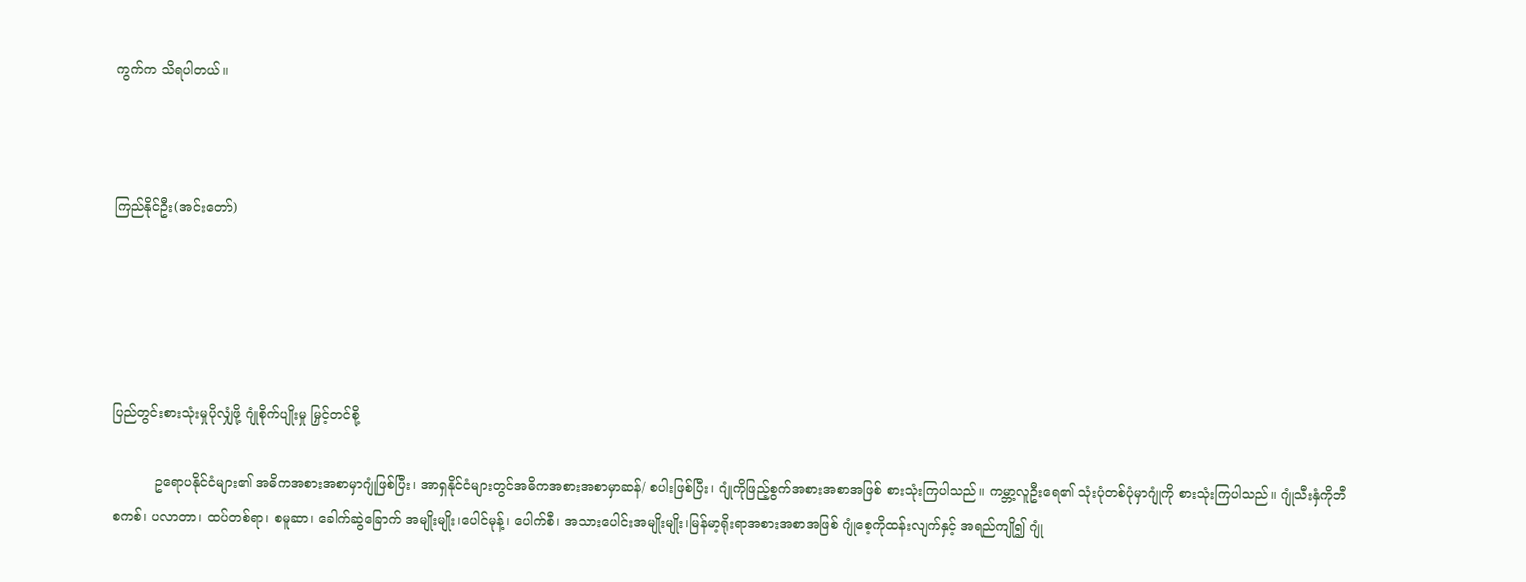ကွက်က သိရပါတယ်။



ကြည်နိုင်ဦး(အင်းတော်)





ပြည်တွင်းစားသုံးမှုပိုလျှံဖို့ ဂျုံစိုက်ပျိုးမှု မြှင့်တင်စို့

          ဥရောပနိုင်ငံများ၏ အဓိကအစားအစာမှာဂျုံဖြစ်ပြီး၊ အာရှနိုင်ငံများတွင်အဓိကအစားအစာမှာဆန်/ စပါးဖြစ်ပြီး၊ ဂျုံကိုဖြည့်စွက်အစားအစာအဖြစ် စားသုံးကြပါသည်။ ကမ္ဘာ့လူဦးရေ၏ သုံးပုံတစ်ပုံမှာဂျုံကို စားသုံးကြပါသည်။ ဂျုံသီးနှံကိုဘီစကစ်၊ ပလာတာ၊ ထပ်တစ်ရာ၊ စမူဆာ၊ ခေါက်ဆွဲခြောက် အမျိုးမျိုး၊ပေါင်မုန့်၊ ပေါက်စီ၊ အသားပေါင်းအမျိုးမျိုး၊မြန်မာ့ရိုးရာအစားအစာအဖြစ် ဂျုံစေ့ကိုထန်းလျက်နှင့် အရည်ကျို၍ ဂျုံ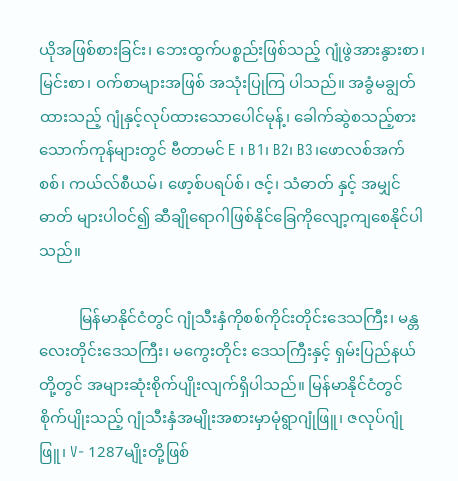ယိုအဖြစ်စားခြင်း၊ ဘေးထွက်ပစ္စည်းဖြစ်သည့် ဂျုံဖွဲအားနွားစာ၊ မြင်းစာ၊ ဝက်စာများအဖြစ် အသုံးပြုကြ ပါသည်။ အခွံမချွတ်ထားသည့် ဂျုံနှင့်လုပ်ထားသောပေါင်မုန့်၊ ခေါက်ဆွဲစသည့်စားသောက်ကုန်များတွင် ဗီတာမင် E ၊ B1၊ B2၊ B3၊ဖောလစ်အက်စစ်၊ ကယ်လ်စီယမ်၊ ဖော့စ်ပရပ်စ်၊ ဇင့်၊ သံဓာတ် နှင့် အမျှင်ဓာတ် များပါဝင်၍ ဆီချိုရောဂါဖြစ်နိုင်ခြေကိုလျော့ကျစေနိုင်ပါသည်။

          မြန်မာနိုင်ငံတွင် ဂျုံသီးနှံကိုစစ်ကိုင်းတိုင်းဒေသကြီး၊ မန္တလေးတိုင်းဒေသကြီး၊ မကွေးတိုင်း ဒေသကြီးနှင့် ရှမ်းပြည်နယ်တို့တွင် အများဆုံးစိုက်ပျိုးလျက်ရှိပါသည်။ မြန်မာနိုင်ငံတွင် စိုက်ပျိုးသည့် ဂျုံသီးနှံအမျိုးအစားမှာမုံရွာဂျုံဖြူ၊ ဇလုပ်ဂျုံဖြူ၊ V- 1287မျိုးတို့ဖြစ်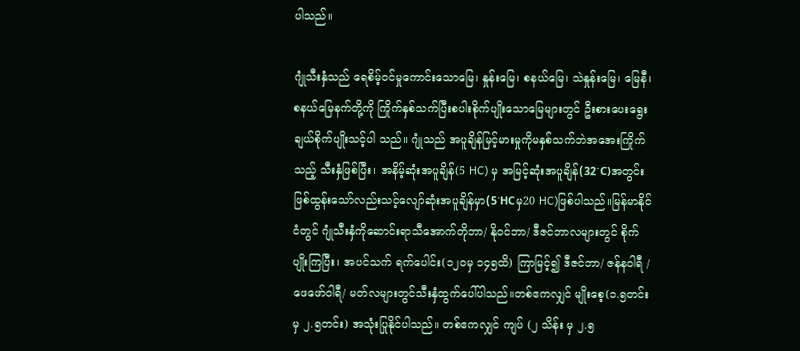ပါသည်။

ဂျုံသီးနှံသည် ရေစိမ့်ဝင်မှုကောင်းသောမြေ၊ နှုန်းမြေ၊ စနယ်မြေ၊ သဲနှုန်းမြေ၊ မြေနီ၊ စနယ်မြေနက်တို့ကို ကြိုက်နှစ်သက်ပြီးစပါးစိုက်ပျိုးသောမြေများတွင် ဦးစားပေးရွေးချယ်စိုက်ပျိုးသင့်ပါ သည်။ ဂျုံသည် အပူချိန်မြင့်မားမှုကိုမနှစ်သက်ဘဲအအေးကြိုက်သည့် သီးနှံဖြစ်ပြီး၊ အနိမ့်ဆုံးအပူချိန်(5 HC) မှ အမြင့်ဆုံးအပူချိန်(32ॱC)အတွင်းဖြစ်ထွန်းသော်လည်းသင့်လျော်ဆုံးအပူချိန်မှာ(5ॱHCမှ20 HC)ဖြစ်ပါသည်။မြန်မာနိုင်ငံတွင် ဂျုံသီးနှံကိုဆောင်းရာသီအောက်တိုဘာ/ နိုဝင်ဘာ/ ဒီဇင်ဘာလများတွင် စိုက်ပျိုးကြပြီး၊ အပင်သက် ရက်ပေါင်း(၁၂၀မှ ၁၄၅ထိ) ကြာမြင့်၍ ဒီဇင်ဘာ/ ဇန်နဝါရီ /ဖေဖော်ဝါရီ/ မတ်လများတွင်သီးနှံထွက်ပေါ်ပါသည်။တစ်ဧကလျှင် မျိုးစေ့(၁.၅တင်း မှ ၂.၅တင်း) အသုံးပြုနိုင်ပါသည်။ တစ်ဧကလျှင် ကျပ် (၂ သိန်း မှ ၂.၅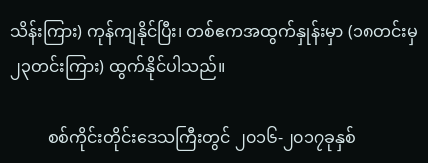သိန်းကြား) ကုန်ကျနိုင်ပြီး၊ တစ်ဧကအထွက်နှုန်းမှာ (၁၈တင်းမှ ၂၃တင်းကြား) ထွက်နိုင်ပါသည်။

         စစ်ကိုင်းတိုင်းဒေသကြီးတွင် ၂၀၁၆-၂၀၁၇ခုနှစ်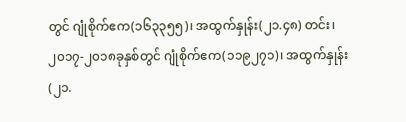တွင် ဂျုံစိုက်ဧက(၁၆၃၃၅၅)၊ အထွက်နှုန်း(၂၁.၄၈) တင်း၊ ၂၀၁၇-၂၀၁၈ခုနှစ်တွင် ဂျုံစိုက်ဧက(၁၁၉၂၇၁)၊ အထွက်နှုန်း(၂၁.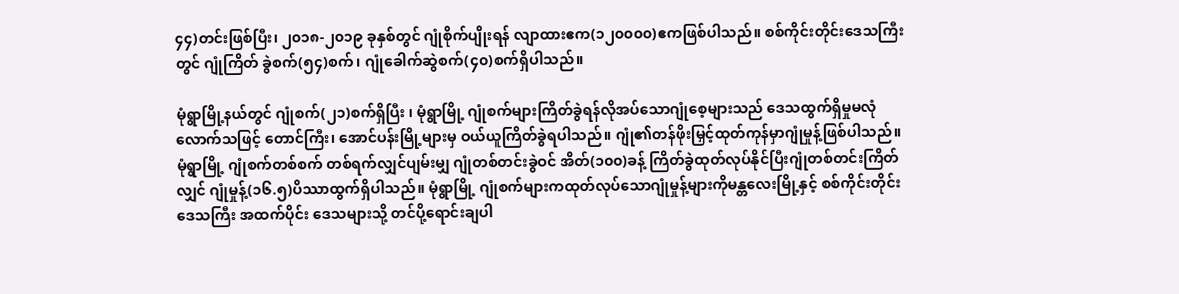၄၄)တင်းဖြစ်ပြီး၊ ၂၀၁၈-၂၀၁၉ ခုနှစ်တွင် ဂျုံစိုက်ပျိုးရန် လျာထားဧက(၁၂၀၀၀၀)ဧကဖြစ်ပါသည်။ စစ်ကိုင်းတိုင်းဒေသကြီးတွင် ဂျုံကြိတ် ခွဲစက်(၅၄)စက်၊ ဂျုံခေါက်ဆွဲစက်(၄၀)စက်ရှိပါသည်။

မုံရွာမြို့နယ်တွင် ဂျုံစက်(၂၁)စက်ရှိပြီး ၊ မုံရွာမြို့ ဂျုံစက်များကြိတ်ခွဲရန်လိုအပ်သောဂျုံစေ့များသည် ဒေသထွက်ရှိမှုမလုံလောက်သဖြင့် တောင်ကြီး၊ အောင်ပန်းမြို့များမှ ဝယ်ယူကြိတ်ခွဲရပါသည်။ ဂျုံ၏တန်ဖိုးမြှင့်ထုတ်ကုန်မှာဂျုံမှုန့်ဖြစ်ပါသည်။ မုံရွာမြို့ ဂျုံစက်တစ်စက် တစ်ရက်လျှင်ပျမ်းမျှ ဂျုံတစ်တင်းခွဲဝင် အိတ်(၁၀၀)ခန့် ကြိတ်ခွဲထုတ်လုပ်နိုင်ပြီးဂျုံတစ်တင်းကြိတ်လျှင် ဂျုံမှုန့်(၁၆.၅)ပိဿာထွက်ရှိပါသည်။ မုံရွာမြို့ ဂျုံစက်များကထုတ်လုပ်သောဂျုံမှုန့်များကိုမန္တလေးမြို့နှင့် စစ်ကိုင်းတိုင်းဒေသကြီး အထက်ပိုင်း ဒေသများသို့ တင်ပို့ရောင်းချပါ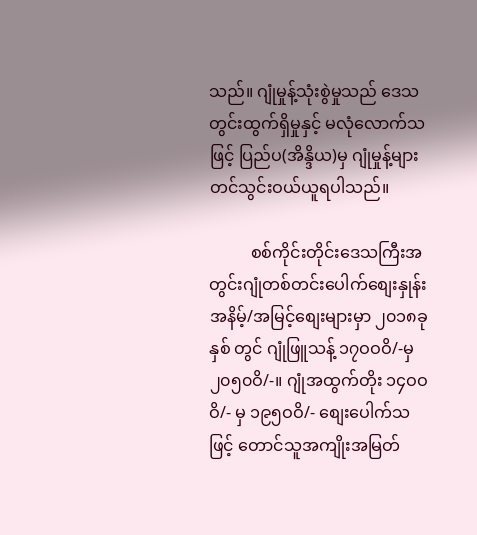သည်။ ဂျုံမှုန့်သုံးစွဲမှုသည် ဒေသတွင်းထွက်ရှိမှုနှင့် မလုံလောက်သဖြင့် ပြည်ပ(အိန္ဒိယ)မှ ဂျုံမှုန့်များတင်သွင်းဝယ်ယူရပါသည်။

          စစ်ကိုင်းတိုင်းဒေသကြီးအတွင်းဂျုံတစ်တင်းပေါက်စျေးနှုန်းအနိမ့်/အမြင့်စျေးများမှာ ၂၀၁၈ခုနှစ် တွင် ဂျုံဖြူသန့် ၁၇ဝဝဝိ/-မှ ၂၀၅၀ဝိ/-။ ဂျုံအထွက်တိုး ၁၄ဝဝဝိ/- မှ ၁၉၅ဝဝိ/- စျေးပေါက်သဖြင့် တောင်သူအကျိုးအမြတ်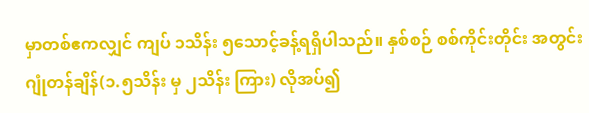မှာတစ်ဧကလျှင် ကျပ် ၁သိန်း ၅သောင့်ခန့်ရရှိပါသည်။ နှစ်စဉ် စစ်ကိုင်းတိုင်း အတွင်းဂျုံတန်ချိန်(၁.၅သိန်း မှ ၂သိန်း ကြား) လိုအပ်၍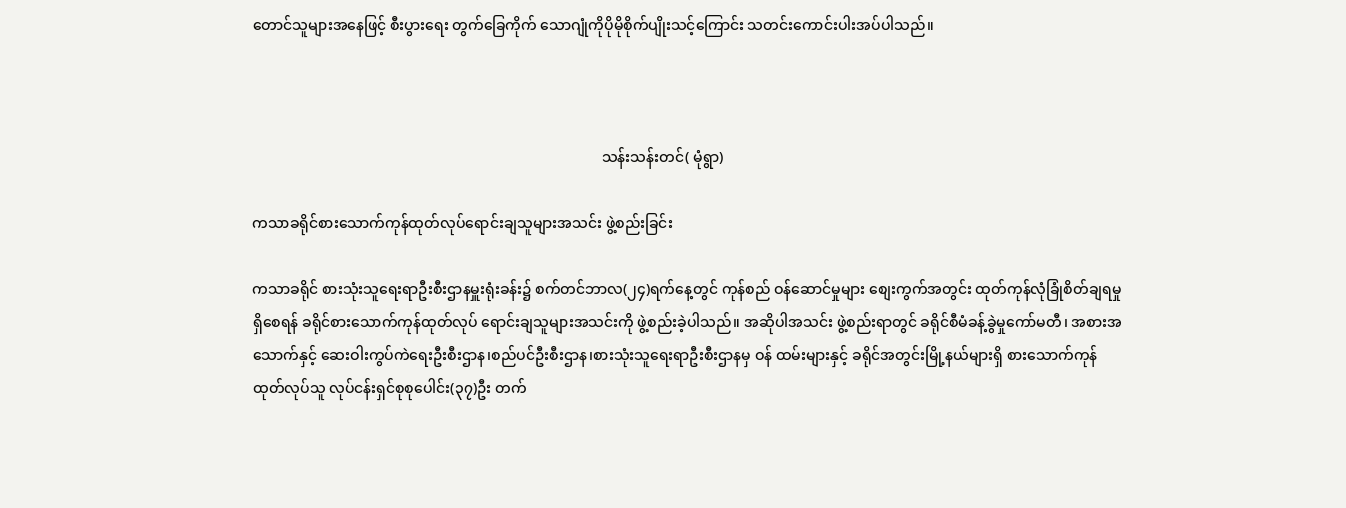တောင်သူများအနေဖြင့် စီးပွားရေး တွက်ခြေကိုက် သောဂျုံကိုပိုမိုစိုက်ပျိုးသင့်ကြောင်း သတင်းကောင်းပါးအပ်ပါသည်။



                                                                                                သန်းသန်းတင်( မုံရွာ)

ကသာခရိုင်စားသောက်ကုန်ထုတ်လုပ်ရောင်းချသူများအသင်း ဖွဲ့စည်းခြင်း

ကသာခရိုင် စားသုံးသူရေးရာဦးစီးဌာနမှူးရုံးခန်း၌ စက်တင်ဘာလ(၂၄)ရက်နေ့တွင် ကုန်စည် ဝန်ဆောင်မှုများ စျေးကွက်အတွင်း ထုတ်ကုန်လုံခြုံစိတ်ချရမှုရှိစေရန် ခရိုင်စားသောက်ကုန်ထုတ်လုပ် ရောင်းချသူများအသင်းကို ဖွဲ့စည်းခဲ့ပါသည်။ အဆိုပါအသင်း ဖွဲ့စည်းရာတွင် ခရိုင်စီမံခန့်ခွဲမှုကော်မတီ၊ အစားအသောက်နှင့် ဆေးဝါးကွပ်ကဲရေးဦးစီးဌာန၊စည်ပင်ဦးစီးဌာန၊စားသုံးသူရေးရာဦးစီးဌာနမှ ဝန် ထမ်းများနှင့် ခရိုင်အတွင်းမြို့နယ်များရှိ စားသောက်ကုန်ထုတ်လုပ်သူ လုပ်ငန်းရှင်စုစုပေါင်း(၃၇)ဦး တက်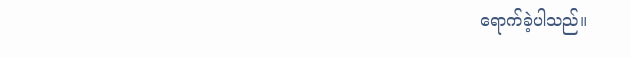ရောက်ခဲ့ပါသည်။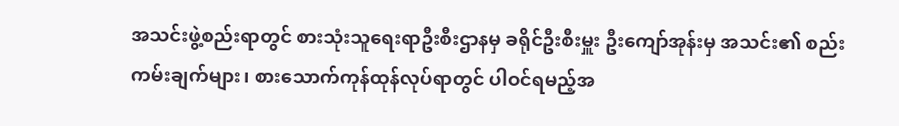အသင်းဖွဲ့စည်းရာတွင် စားသုံးသူရေးရာဦးစီးဌာနမှ ခရိုင်ဦးစီးမှူး ဦးကျော်အုန်းမှ အသင်း၏ စည်းကမ်းချက်များ၊ စားသောက်ကုန်ထုန်လုပ်ရာတွင် ပါဝင်ရမည့်အ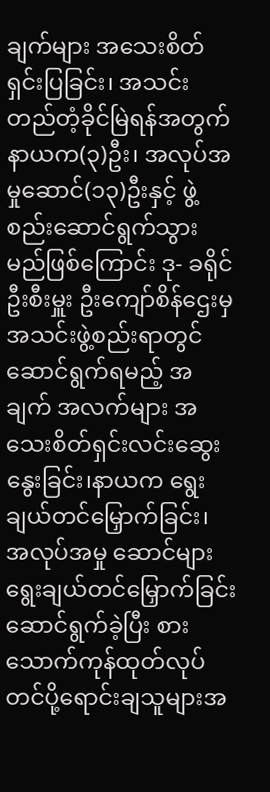ချက်များ အသေးစိတ်ရှင်းပြခြင်း၊ အသင်းတည်တံ့ခိုင်မြဲရန်အတွက် နာယက(၃)ဦး၊ အလုပ်အမှုဆောင်(၁၃)ဦးနှင့် ဖွဲ့စည်းဆောင်ရွက်သွား မည်ဖြစ်ကြောင်း ဒု- ခရိုင်ဦးစီးမှူး ဦးကျော်စိန်ဌေးမှ အသင်းဖွဲ့စည်းရာတွင် ဆောင်ရွက်ရမည့် အချက် အလက်များ အသေးစိတ်ရှင်းလင်းဆွေးနွေးခြင်း၊နာယက ရွေးချယ်တင်မြှောက်ခြင်း၊ အလုပ်အမှု ဆောင်များရွေးချယ်တင်မြှောက်ခြင်းဆောင်ရွက်ခဲ့ပြီး စားသောက်ကုန်ထုတ်လုပ်တင်ပို့ရောင်းချသူများအ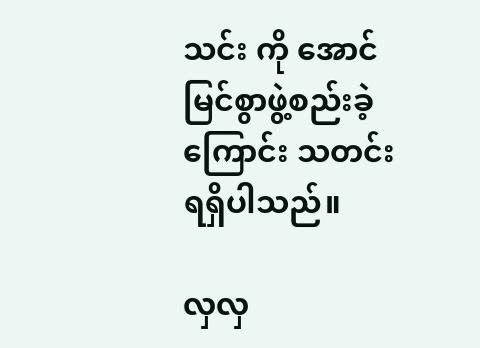သင်း ကို အောင်မြင်စွာဖွဲ့စည်းခဲ့ကြောင်း သတင်းရရှိပါသည်။

လှလှ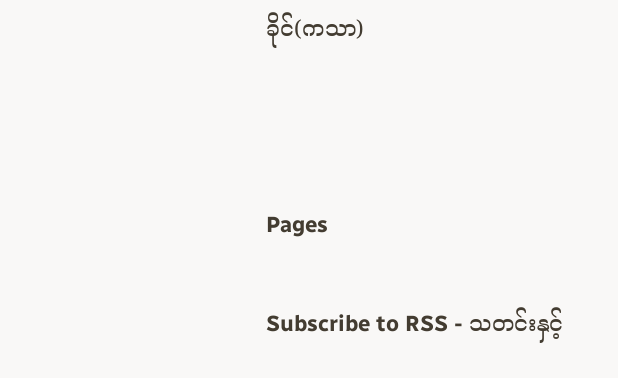ခိုင်(ကသာ)



Pages

Subscribe to RSS - သတင်းနှင့်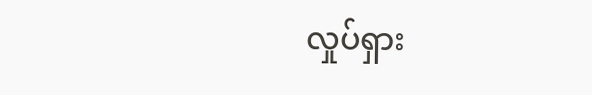လှုပ်ရှား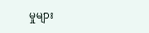မှုများ